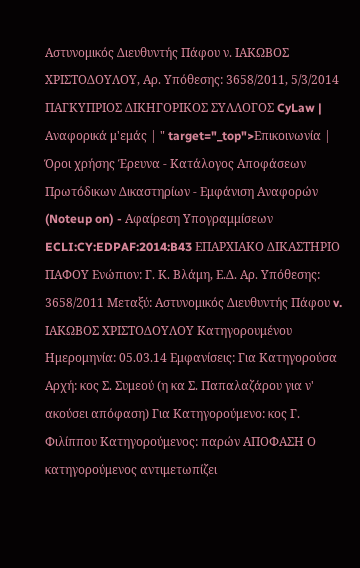Αστυνομικός Διευθυντής Πάφου ν. ΙΑΚΩΒΟΣ ΧΡΙΣΤΟΔΟΥΛΟΥ, Αρ. Υπόθεσης: 3658/2011, 5/3/2014 ΠΑΓΚΥΠΡΙΟΣ ΔΙΚΗΓΟΡΙΚΟΣ ΣΥΛΛΟΓΟΣ CyLaw | Αναφορικά μ'εμάς | " target="_top">Επικοινωνία | Όροι χρήσης Έρευνα - Κατάλογος Αποφάσεων Πρωτόδικων Δικαστηρίων - Εμφάνιση Αναφορών (Noteup on) - Αφαίρεση Υπογραμμίσεων ECLI:CY:EDPAF:2014:B43 ΕΠΑΡΧΙΑΚΟ ΔΙΚΑΣΤΗΡΙΟ ΠΑΦΟΥ Ενώπιον: Γ. Κ. Βλάμη, Ε.Δ. Αρ. Υπόθεσης: 3658/2011 Μεταξύ: Αστυνομικός Διευθυντής Πάφου v. ΙΑΚΩΒΟΣ ΧΡΙΣΤΟΔΟΥΛΟΥ Κατηγορουμένου Ημερομηνία: 05.03.14 Εμφανίσεις: Για Κατηγορούσα Αρχή: κος Σ. Συμεού (η κα Σ. Παπαλαζάρου για ν' ακούσει απόφαση) Για Κατηγορούμενο: κος Γ. Φιλίππου Κατηγορούμενος: παρών ΑΠΟΦΑΣΗ Ο κατηγορούμενος αντιμετωπίζει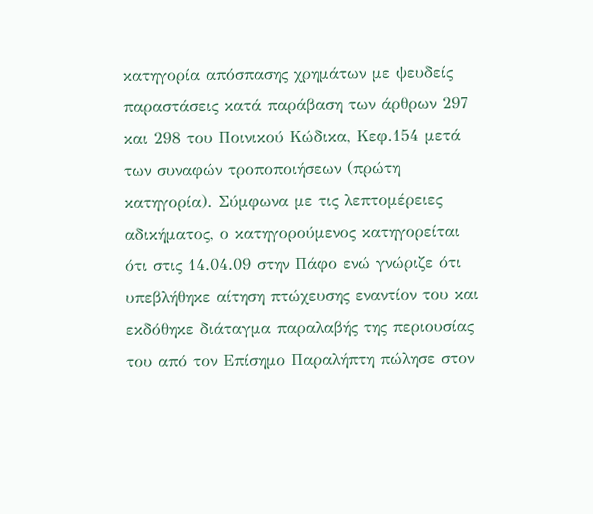κατηγορία απόσπασης χρημάτων με ψευδείς παραστάσεις κατά παράβαση των άρθρων 297 και 298 του Ποινικού Κώδικα, Κεφ.154 μετά των συναφών τροποποιήσεων (πρώτη κατηγορία). Σύμφωνα με τις λεπτομέρειες αδικήματος, ο κατηγορούμενος κατηγορείται ότι στις 14.04.09 στην Πάφο ενώ γνώριζε ότι υπεβλήθηκε αίτηση πτώχευσης εναντίον του και εκδόθηκε διάταγμα παραλαβής της περιουσίας του από τον Επίσημο Παραλήπτη πώλησε στον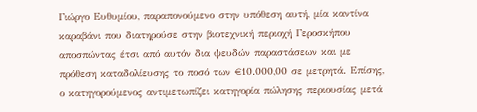Γιώργο Ευθυμίου, παραπονούμενο στην υπόθεση αυτή, μία καντίνα καραβάνι που διατηρούσε στην βιοτεχνική περιοχή Γεροσκήπου αποσπώντας έτσι από αυτόν δια ψευδών παραστάσεων και με πρόθεση καταδολίευσης το ποσό των €10.000,00 σε μετρητά. Επίσης, ο κατηγορούμενος αντιμετωπίζει κατηγορία πώλησης περιουσίας μετά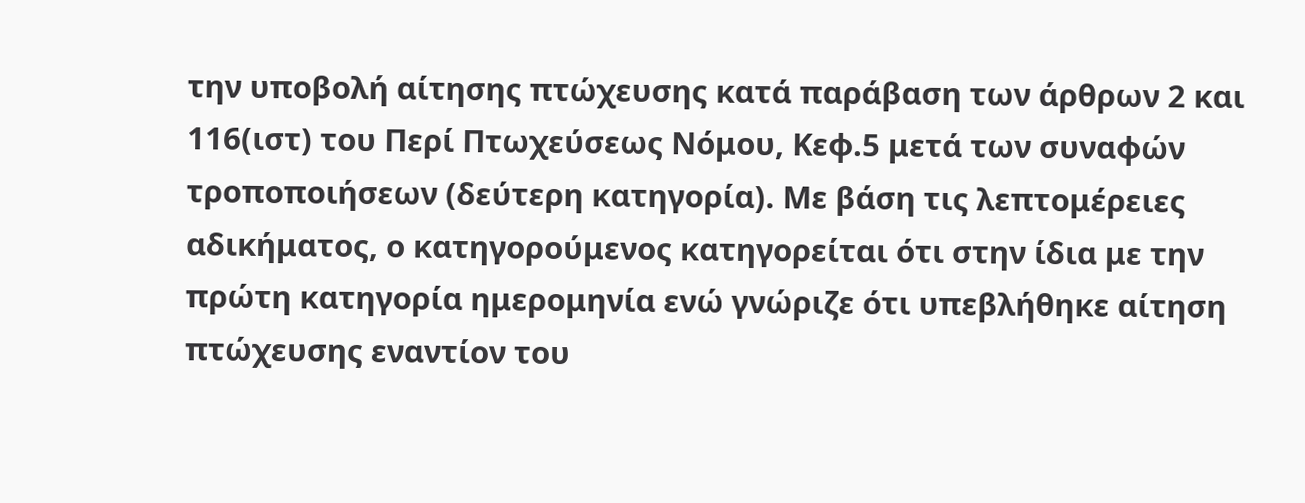την υποβολή αίτησης πτώχευσης κατά παράβαση των άρθρων 2 και 116(ιστ) του Περί Πτωχεύσεως Νόμου, Κεφ.5 μετά των συναφών τροποποιήσεων (δεύτερη κατηγορία). Με βάση τις λεπτομέρειες αδικήματος, ο κατηγορούμενος κατηγορείται ότι στην ίδια με την πρώτη κατηγορία ημερομηνία ενώ γνώριζε ότι υπεβλήθηκε αίτηση πτώχευσης εναντίον του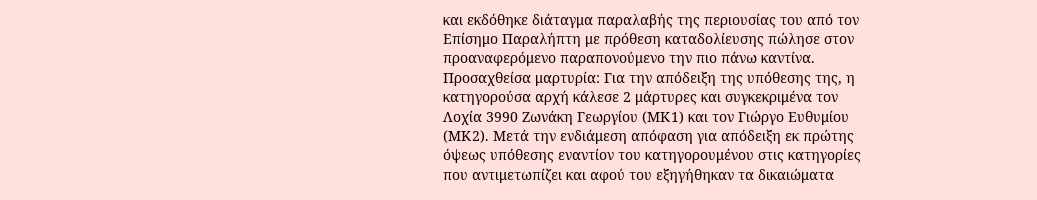και εκδόθηκε διάταγμα παραλαβής της περιουσίας του από τον Επίσημο Παραλήπτη με πρόθεση καταδολίευσης πώλησε στον προαναφερόμενο παραπονούμενο την πιο πάνω καντίνα. Προσαχθείσα μαρτυρία: Για την απόδειξη της υπόθεσης της, η κατηγορούσα αρχή κάλεσε 2 μάρτυρες και συγκεκριμένα τον Λοχία 3990 Ζωνάκη Γεωργίου (ΜΚ1) και τον Γιώργο Ευθυμίου (ΜΚ2). Μετά την ενδιάμεση απόφαση για απόδειξη εκ πρώτης όψεως υπόθεσης εναντίον τoυ κατηγορουμένου στις κατηγορίες που αντιμετωπίζει και αφού του εξηγήθηκαν τα δικαιώματα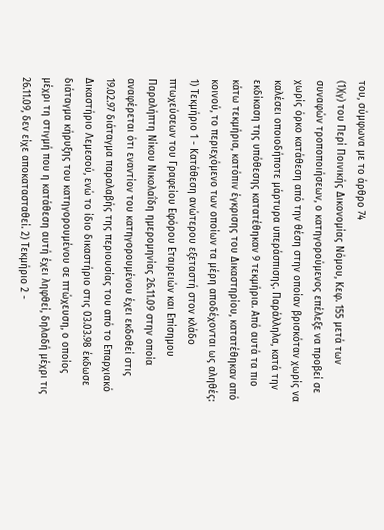του, σύμφωνα με το άρθρο 74
(1)(γ) του Περί Ποινικής Δικονομίας Νόμου, Κεφ. 155 μετά των συναφών τροποποιήσεων, ο κατηγορούμενος επέλεξε να προβεί σε χωρίς όρκο κατάθεση από την θέση στην οποίαν βρισκόταν χωρίς να καλέσει οποιοδήποτε μάρτυρα υπεράσπισης. Παράλληλα, κατά την εκδίκαση της υπόθεσης κατατέθηκαν 9 τεκμήρια. Από αυτά τα πιο κάτω τεκμήρια, κατόπιν έγκρισης του Δικαστηρίου, κατατέθηκαν από κοινού, το περιεχόμενο των οποίων τα μέρη αποδέχονται ως αληθές: 1) Τεκμήριο 1 - Κατάθεση ανώτερου εξεταστή στον κλάδο πτωχεύσεων του Γραφείου Εφόρου Εταιρειών και Επίσημου Παραλήπτη Νίκου Νικολαΐδη ημερομηνίας 26.11.09 στην οποία αναφέρεται ότι εναντίον του κατηγορουμένου έχει εκδοθεί στις 19.02.97 διάταγμα παραλαβής της περιουσίας του από το Επαρχιακό Δικαστήριο Λεμεσού, ενώ το ίδιο δικαστήριο στις 03.03.98 έκδωσε διάταγμα κήρυξης του κατηγορουμένου σε πτώχευση, ο οποίος μέχρι τη στιγμή που η κατάθεση αυτή έχει ληφθεί, δηλαδή μέχρι τις 26.11.09, δεν είχε αποκατασταθεί. 2) Τεκμήριο 2 -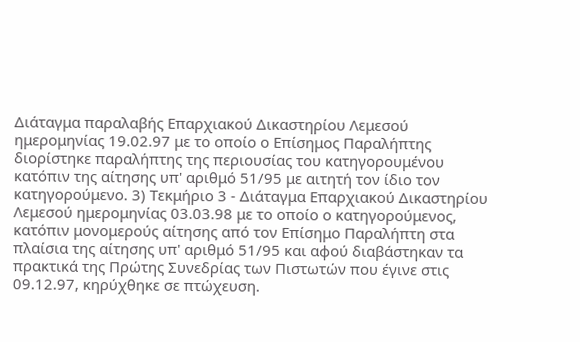Διάταγμα παραλαβής Επαρχιακού Δικαστηρίου Λεμεσού ημερομηνίας 19.02.97 με το οποίο ο Επίσημος Παραλήπτης διορίστηκε παραλήπτης της περιουσίας του κατηγορουμένου κατόπιν της αίτησης υπ' αριθμό 51/95 με αιτητή τον ίδιο τον κατηγορούμενο. 3) Τεκμήριο 3 - Διάταγμα Επαρχιακού Δικαστηρίου Λεμεσού ημερομηνίας 03.03.98 με το οποίο ο κατηγορούμενος, κατόπιν μονομερούς αίτησης από τον Επίσημο Παραλήπτη στα πλαίσια της αίτησης υπ' αριθμό 51/95 και αφού διαβάστηκαν τα πρακτικά της Πρώτης Συνεδρίας των Πιστωτών που έγινε στις 09.12.97, κηρύχθηκε σε πτώχευση.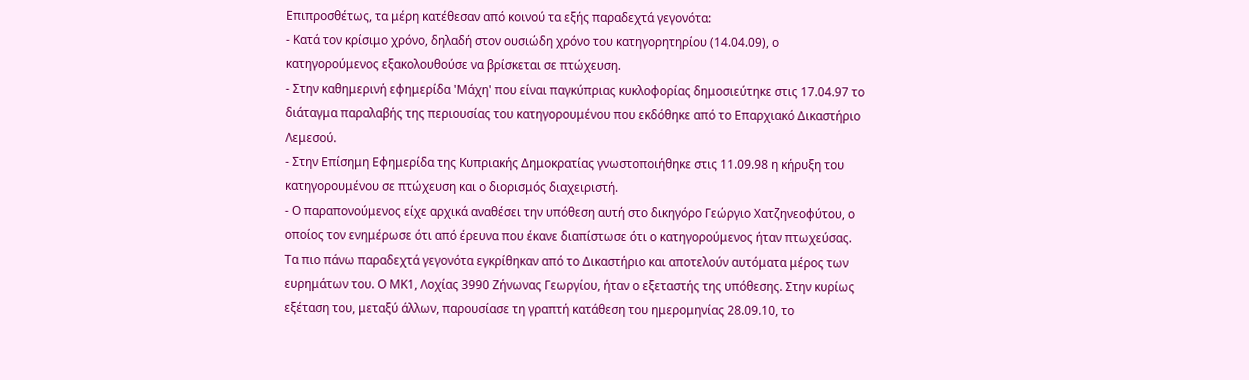Επιπροσθέτως, τα μέρη κατέθεσαν από κοινού τα εξής παραδεχτά γεγονότα:
- Κατά τον κρίσιμο χρόνο, δηλαδή στον ουσιώδη χρόνο του κατηγορητηρίου (14.04.09), ο κατηγορούμενος εξακολουθούσε να βρίσκεται σε πτώχευση.
- Στην καθημερινή εφημερίδα 'Μάχη' που είναι παγκύπριας κυκλοφορίας δημοσιεύτηκε στις 17.04.97 το διάταγμα παραλαβής της περιουσίας του κατηγορουμένου που εκδόθηκε από το Επαρχιακό Δικαστήριο Λεμεσού.
- Στην Επίσημη Εφημερίδα της Κυπριακής Δημοκρατίας γνωστοποιήθηκε στις 11.09.98 η κήρυξη του κατηγορουμένου σε πτώχευση και ο διορισμός διαχειριστή.
- Ο παραπονούμενος είχε αρχικά αναθέσει την υπόθεση αυτή στο δικηγόρο Γεώργιο Χατζηνεοφύτου, ο οποίος τον ενημέρωσε ότι από έρευνα που έκανε διαπίστωσε ότι ο κατηγορούμενος ήταν πτωχεύσας. Τα πιο πάνω παραδεχτά γεγονότα εγκρίθηκαν από το Δικαστήριο και αποτελούν αυτόματα μέρος των ευρημάτων του. Ο ΜΚ1, Λοχίας 3990 Ζήνωνας Γεωργίου, ήταν ο εξεταστής της υπόθεσης. Στην κυρίως εξέταση του, μεταξύ άλλων, παρουσίασε τη γραπτή κατάθεση του ημερομηνίας 28.09.10, το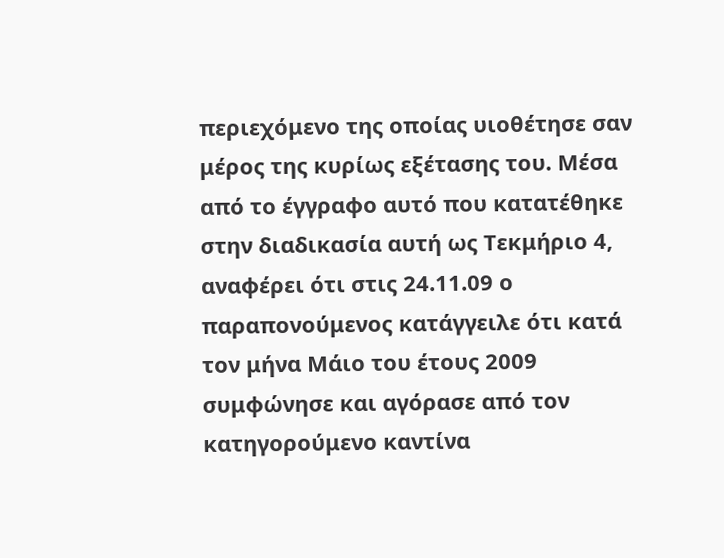περιεχόμενο της οποίας υιοθέτησε σαν μέρος της κυρίως εξέτασης του. Μέσα από το έγγραφο αυτό που κατατέθηκε στην διαδικασία αυτή ως Τεκμήριο 4, αναφέρει ότι στις 24.11.09 ο παραπονούμενος κατάγγειλε ότι κατά τον μήνα Μάιο του έτους 2009 συμφώνησε και αγόρασε από τον κατηγορούμενο καντίνα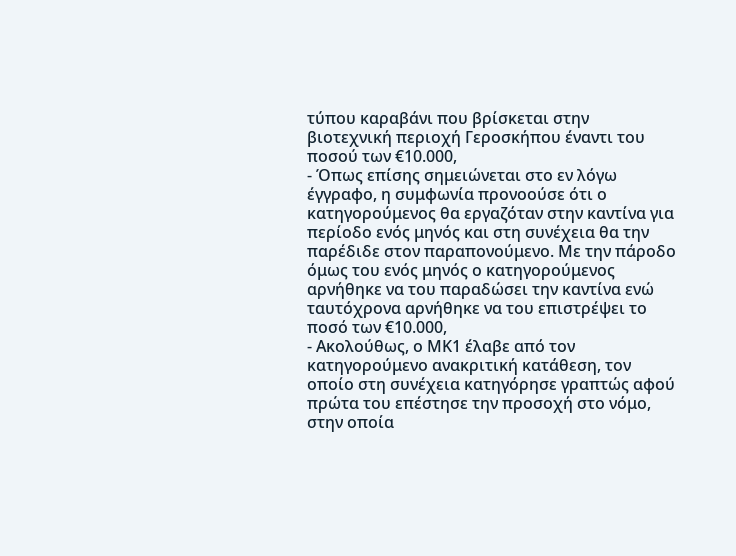τύπου καραβάνι που βρίσκεται στην βιοτεχνική περιοχή Γεροσκήπου έναντι του ποσού των €10.000,
- Όπως επίσης σημειώνεται στο εν λόγω έγγραφο, η συμφωνία προνοούσε ότι ο κατηγορούμενος θα εργαζόταν στην καντίνα για περίοδο ενός μηνός και στη συνέχεια θα την παρέδιδε στον παραπονούμενο. Με την πάροδο όμως του ενός μηνός ο κατηγορούμενος αρνήθηκε να του παραδώσει την καντίνα ενώ ταυτόχρονα αρνήθηκε να του επιστρέψει το ποσό των €10.000,
- Ακολούθως, ο ΜΚ1 έλαβε από τον κατηγορούμενο ανακριτική κατάθεση, τον οποίο στη συνέχεια κατηγόρησε γραπτώς αφού πρώτα του επέστησε την προσοχή στο νόμο, στην οποία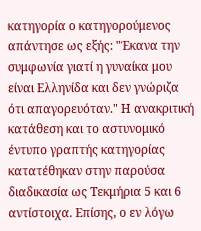κατηγορία ο κατηγορούμενος απάντησε ως εξής: "Έκανα την συμφωνία γιατί η γυναίκα μου είναι Ελληνίδα και δεν γνώριζα ότι απαγορευόταν." Η ανακριτική κατάθεση και το αστυνομικό έντυπο γραπτής κατηγορίας κατατέθηκαν στην παρούσα διαδικασία ως Τεκμήρια 5 και 6 αντίστοιχα. Επίσης, ο εν λόγω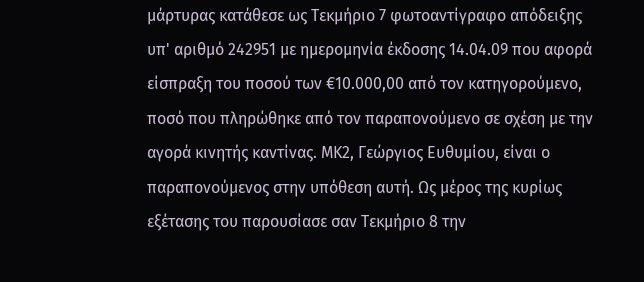μάρτυρας κατάθεσε ως Τεκμήριο 7 φωτοαντίγραφο απόδειξης υπ' αριθμό 242951 με ημερομηνία έκδοσης 14.04.09 που αφορά είσπραξη του ποσού των €10.000,00 από τον κατηγορούμενο, ποσό που πληρώθηκε από τον παραπονούμενο σε σχέση με την αγορά κινητής καντίνας. ΜΚ2, Γεώργιος Ευθυμίου, είναι ο παραπονούμενος στην υπόθεση αυτή. Ως μέρος της κυρίως εξέτασης του παρουσίασε σαν Τεκμήριο 8 την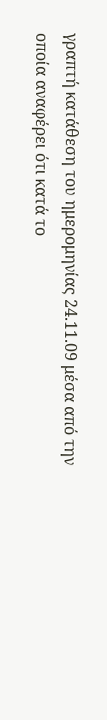γραπτή κατάθεση του ημερομηνίας 24.11.09 μέσα από την οποία αναφέρει ότι κατά το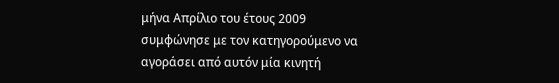μήνα Απρίλιο του έτους 2009 συμφώνησε με τον κατηγορούμενο να αγοράσει από αυτόν μία κινητή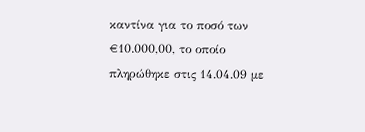καντίνα για το ποσό των €10.000,00, το οποίο πληρώθηκε στις 14.04.09 με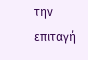την επιταγή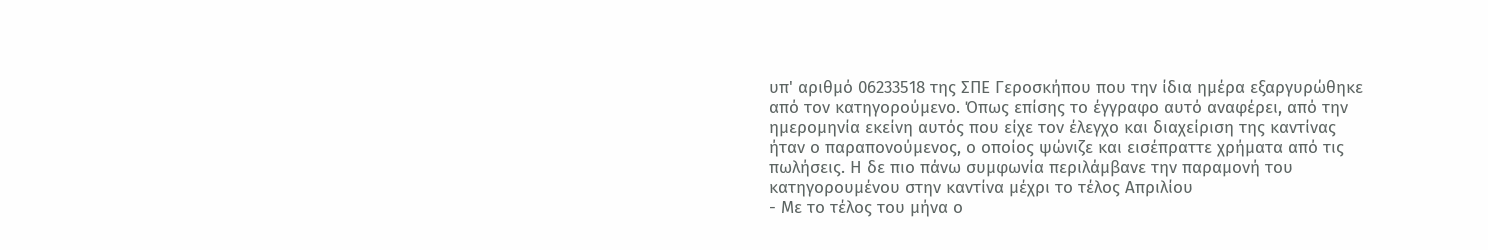υπ' αριθμό 06233518 της ΣΠΕ Γεροσκήπου που την ίδια ημέρα εξαργυρώθηκε από τον κατηγορούμενο. Όπως επίσης το έγγραφο αυτό αναφέρει, από την ημερομηνία εκείνη αυτός που είχε τον έλεγχο και διαχείριση της καντίνας ήταν ο παραπονούμενος, ο οποίος ψώνιζε και εισέπραττε χρήματα από τις πωλήσεις. Η δε πιο πάνω συμφωνία περιλάμβανε την παραμονή του κατηγορουμένου στην καντίνα μέχρι το τέλος Απριλίου
- Με το τέλος του μήνα ο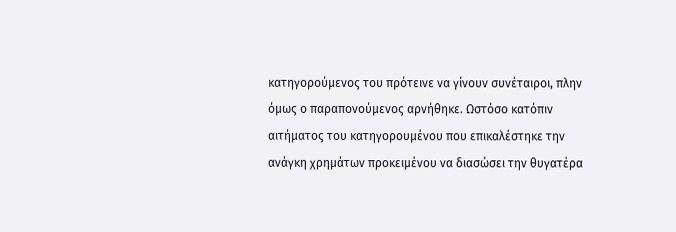κατηγορούμενος του πρότεινε να γίνουν συνέταιροι, πλην όμως ο παραπονούμενος αρνήθηκε. Ωστόσο κατόπιν αιτήματος του κατηγορουμένου που επικαλέστηκε την ανάγκη χρημάτων προκειμένου να διασώσει την θυγατέρα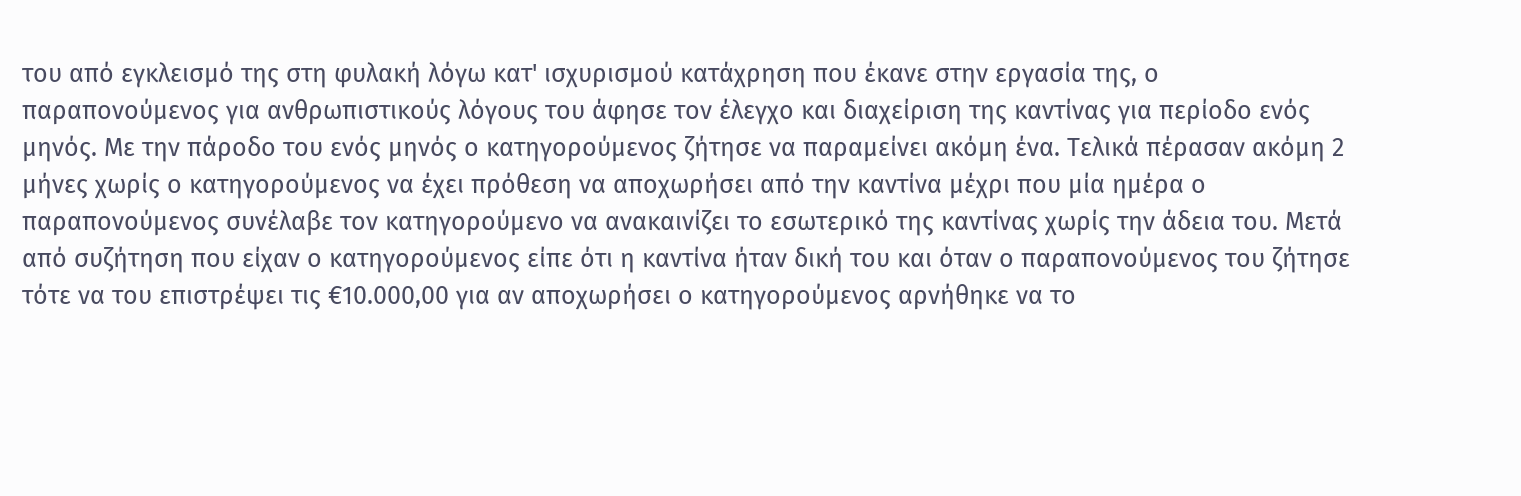του από εγκλεισμό της στη φυλακή λόγω κατ' ισχυρισμού κατάχρηση που έκανε στην εργασία της, ο παραπονούμενος για ανθρωπιστικούς λόγους του άφησε τον έλεγχο και διαχείριση της καντίνας για περίοδο ενός μηνός. Με την πάροδο του ενός μηνός ο κατηγορούμενος ζήτησε να παραμείνει ακόμη ένα. Τελικά πέρασαν ακόμη 2 μήνες χωρίς ο κατηγορούμενος να έχει πρόθεση να αποχωρήσει από την καντίνα μέχρι που μία ημέρα ο παραπονούμενος συνέλαβε τον κατηγορούμενο να ανακαινίζει το εσωτερικό της καντίνας χωρίς την άδεια του. Μετά από συζήτηση που είχαν ο κατηγορούμενος είπε ότι η καντίνα ήταν δική του και όταν ο παραπονούμενος του ζήτησε τότε να του επιστρέψει τις €10.000,00 για αν αποχωρήσει ο κατηγορούμενος αρνήθηκε να το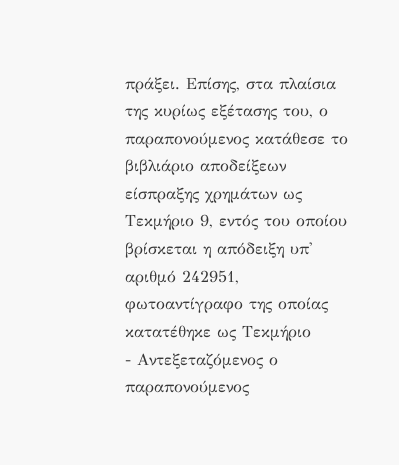πράξει. Επίσης, στα πλαίσια της κυρίως εξέτασης του, ο παραπονούμενος κατάθεσε το βιβλιάριο αποδείξεων είσπραξης χρημάτων ως Τεκμήριο 9, εντός του οποίου βρίσκεται η απόδειξη υπ' αριθμό 242951, φωτοαντίγραφο της οποίας κατατέθηκε ως Τεκμήριο
- Αντεξεταζόμενος ο παραπονούμενος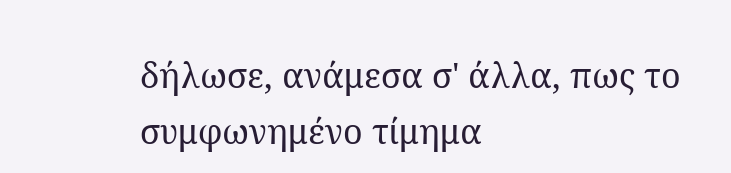δήλωσε, ανάμεσα σ' άλλα, πως το συμφωνημένο τίμημα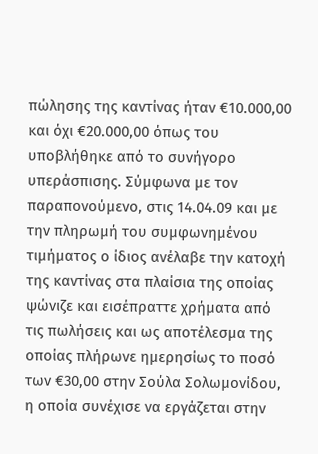πώλησης της καντίνας ήταν €10.000,00 και όχι €20.000,00 όπως του υποβλήθηκε από το συνήγορο υπεράσπισης. Σύμφωνα με τον παραπονούμενο, στις 14.04.09 και με την πληρωμή του συμφωνημένου τιμήματος ο ίδιος ανέλαβε την κατοχή της καντίνας στα πλαίσια της οποίας ψώνιζε και εισέπραττε χρήματα από τις πωλήσεις και ως αποτέλεσμα της οποίας πλήρωνε ημερησίως το ποσό των €30,00 στην Σούλα Σολωμονίδου, η οποία συνέχισε να εργάζεται στην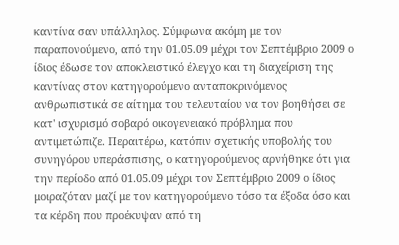καντίνα σαν υπάλληλος. Σύμφωνα ακόμη με τον παραπονούμενο, από την 01.05.09 μέχρι τον Σεπτέμβριο 2009 ο ίδιος έδωσε τον αποκλειστικό έλεγχο και τη διαχείριση της καντίνας στον κατηγορούμενο ανταποκρινόμενος ανθρωπιστικά σε αίτημα του τελευταίου να τον βοηθήσει σε κατ' ισχυρισμό σοβαρό οικογενειακό πρόβλημα που αντιμετώπιζε. Περαιτέρω, κατόπιν σχετικής υποβολής του συνηγόρου υπεράσπισης, ο κατηγορούμενος αρνήθηκε ότι για την περίοδο από 01.05.09 μέχρι τον Σεπτέμβριο 2009 ο ίδιος μοιραζόταν μαζί με τον κατηγορούμενο τόσο τα έξοδα όσο και τα κέρδη που προέκυψαν από τη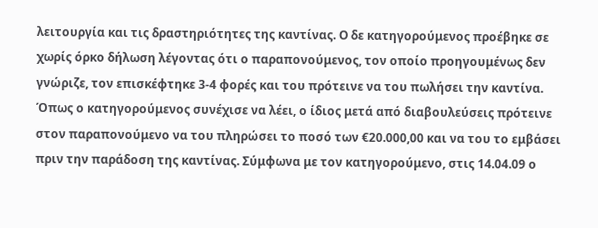λειτουργία και τις δραστηριότητες της καντίνας. Ο δε κατηγορούμενος προέβηκε σε χωρίς όρκο δήλωση λέγοντας ότι ο παραπονούμενος, τον οποίο προηγουμένως δεν γνώριζε, τον επισκέφτηκε 3-4 φορές και του πρότεινε να του πωλήσει την καντίνα. Όπως ο κατηγορούμενος συνέχισε να λέει, ο ίδιος μετά από διαβουλεύσεις πρότεινε στον παραπονούμενο να του πληρώσει το ποσό των €20.000,00 και να του το εμβάσει πριν την παράδοση της καντίνας. Σύμφωνα με τον κατηγορούμενο, στις 14.04.09 ο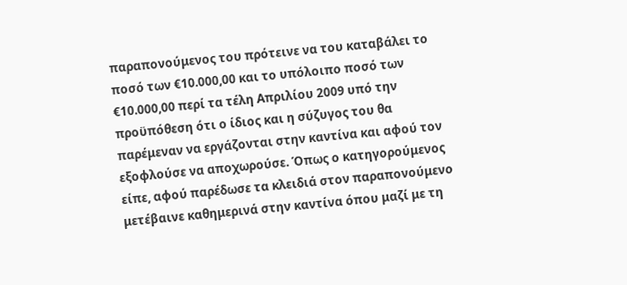παραπονούμενος του πρότεινε να του καταβάλει το ποσό των €10.000,00 και το υπόλοιπο ποσό των €10.000,00 περί τα τέλη Απριλίου 2009 υπό την προϋπόθεση ότι ο ίδιος και η σύζυγος του θα παρέμεναν να εργάζονται στην καντίνα και αφού τον εξοφλούσε να αποχωρούσε. Όπως ο κατηγορούμενος είπε, αφού παρέδωσε τα κλειδιά στον παραπονούμενο μετέβαινε καθημερινά στην καντίνα όπου μαζί με τη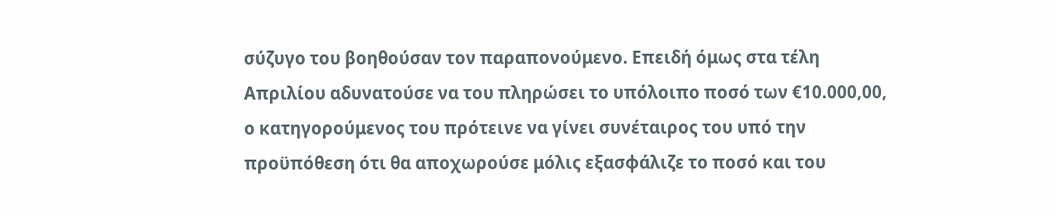σύζυγο του βοηθούσαν τον παραπονούμενο. Επειδή όμως στα τέλη Απριλίου αδυνατούσε να του πληρώσει το υπόλοιπο ποσό των €10.000,00, ο κατηγορούμενος του πρότεινε να γίνει συνέταιρος του υπό την προϋπόθεση ότι θα αποχωρούσε μόλις εξασφάλιζε το ποσό και του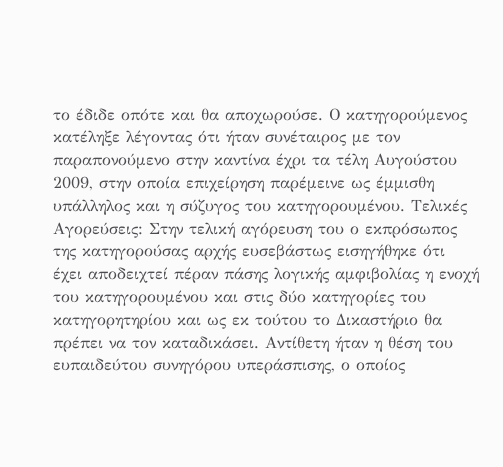το έδιδε οπότε και θα αποχωρούσε. Ο κατηγορούμενος κατέληξε λέγοντας ότι ήταν συνέταιρος με τον παραπονούμενο στην καντίνα έχρι τα τέλη Αυγούστου 2009, στην οποία επιχείρηση παρέμεινε ως έμμισθη υπάλληλος και η σύζυγος του κατηγορουμένου. Τελικές Αγορεύσεις: Στην τελική αγόρευση του ο εκπρόσωπος της κατηγορούσας αρχής ευσεβάστως εισηγήθηκε ότι έχει αποδειχτεί πέραν πάσης λογικής αμφιβολίας η ενοχή του κατηγορουμένου και στις δύο κατηγορίες του κατηγορητηρίου και ως εκ τούτου το Δικαστήριο θα πρέπει να τον καταδικάσει. Αντίθετη ήταν η θέση του ευπαιδεύτου συνηγόρου υπεράσπισης, ο οποίος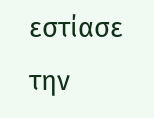εστίασε την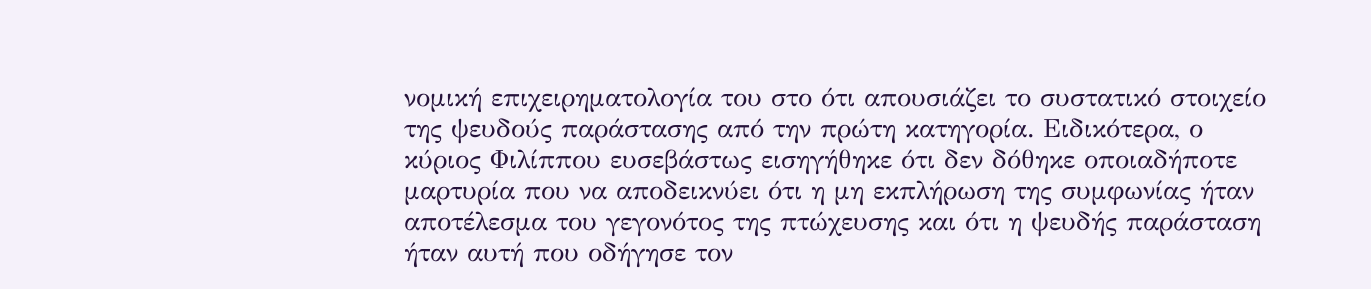νομική επιχειρηματολογία του στο ότι απουσιάζει το συστατικό στοιχείο της ψευδούς παράστασης από την πρώτη κατηγορία. Ειδικότερα, ο κύριος Φιλίππου ευσεβάστως εισηγήθηκε ότι δεν δόθηκε οποιαδήποτε μαρτυρία που να αποδεικνύει ότι η μη εκπλήρωση της συμφωνίας ήταν αποτέλεσμα του γεγονότος της πτώχευσης και ότι η ψευδής παράσταση ήταν αυτή που οδήγησε τον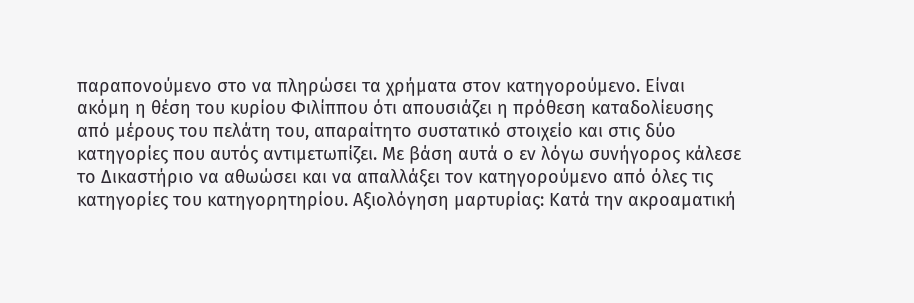παραπονούμενο στο να πληρώσει τα χρήματα στον κατηγορούμενο. Είναι ακόμη η θέση του κυρίου Φιλίππου ότι απουσιάζει η πρόθεση καταδολίευσης από μέρους του πελάτη του, απαραίτητο συστατικό στοιχείο και στις δύο κατηγορίες που αυτός αντιμετωπίζει. Με βάση αυτά ο εν λόγω συνήγορος κάλεσε το Δικαστήριο να αθωώσει και να απαλλάξει τον κατηγορούμενο από όλες τις κατηγορίες του κατηγορητηρίου. Αξιολόγηση μαρτυρίας: Κατά την ακροαματική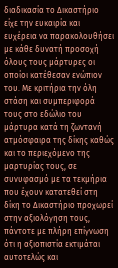διαδικασία το Δικαστήριο είχε την ευκαιρία και ευχέρεια να παρακολουθήσει με κάθε δυνατή προσοχή όλους τους μάρτυρες οι οποίοι κατέθεσαν ενώπιον του. Με κριτήρια την όλη στάση και συμπεριφορά τους στο εδώλιο του μάρτυρα κατά τη ζωντανή ατμόσφαιρα της δίκης καθώς και το περιεχόμενο της μαρτυρίας τους, σε συνυφασμό με τα τεκμήρια που έχουν κατατεθεί στη δίκη το Δικαστήριο προχωρεί στην αξιολόγηση τους, πάντοτε με πλήρη επίγνωση ότι η αξιοπιστία εκτιμάται αυτοτελώς και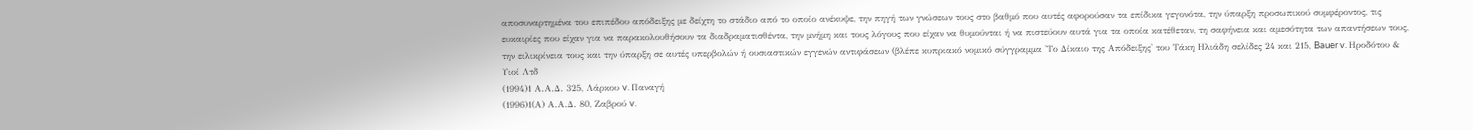αποσυναρτημένα του επιπέδου απόδειξης με δείχτη το στάδιο από το οποίο ανέκυψε, την πηγή των γνώσεων τους στο βαθμό που αυτές αφορούσαν τα επίδικα γεγονότα, την ύπαρξη προσωπικού συμφέροντος, τις ευκαιρίες που είχαν για να παρακολουθήσουν τα διαδραματισθέντα, την μνήμη και τους λόγους που είχαν να θυμούνται ή να πιστεύουν αυτά για τα οποία κατέθεταν, τη σαφήνεια και αμεσότητα των απαντήσεων τους, την ειλικρίνεια τους και την ύπαρξη σε αυτές υπερβολών ή ουσιαστικών εγγενών αντιφάσεων (βλέπε κυπριακό νομικό σύγγραμμα 'Το Δίκαιο της Απόδειξης' του Τάκη Ηλιάδη σελίδες 24 και 215, Bauer v. Ηροδότου & Υιοί Λτδ
(1994)1 Α.Α.Δ. 325, Λάρκου v. Παναγή
(1996)1(Α) Α.Α.Δ. 80, Ζαβρού v.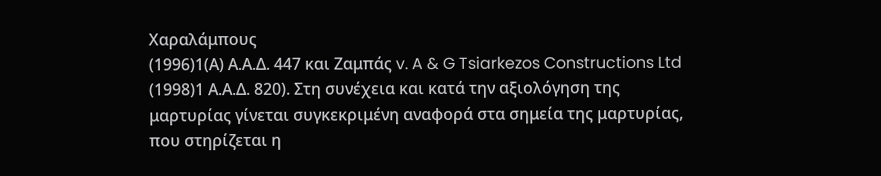Χαραλάμπους
(1996)1(Α) Α.Α.Δ. 447 και Ζαμπάς v. A & G Tsiarkezos Constructions Ltd
(1998)1 Α.Α.Δ. 820). Στη συνέχεια και κατά την αξιολόγηση της μαρτυρίας γίνεται συγκεκριμένη αναφορά στα σημεία της μαρτυρίας, που στηρίζεται η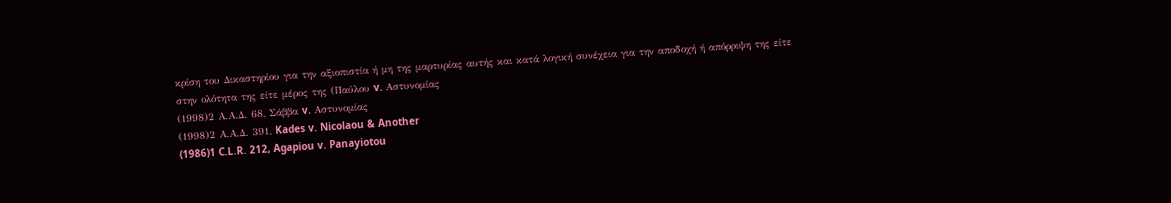κρίση του Δικαστηρίου για την αξιοπιστία ή μη της μαρτυρίας αυτής και κατά λογική συνέχεια για την αποδοχή ή απόρριψη της είτε στην ολότητα της είτε μέρος της (Παύλου v. Αστυνομίας
(1998)2 Α.Α.Δ. 68, Σάββα v. Αστυνομίας
(1998)2 Α.Α.Δ. 391, Kades v. Nicolaou & Another
(1986)1 C.L.R. 212, Agapiou v. Panayiotou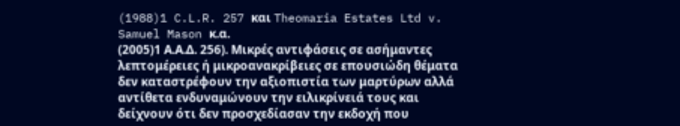(1988)1 C.L.R. 257 και Theomaria Estates Ltd v. Samuel Mason κ.α.
(2005)1 Α.Α.Δ. 256). Μικρές αντιφάσεις σε ασήμαντες λεπτομέρειες ή μικροανακρίβειες σε επουσιώδη θέματα δεν καταστρέφουν την αξιοπιστία των μαρτύρων αλλά αντίθετα ενδυναμώνουν την ειλικρίνειά τους και δείχνουν ότι δεν προσχεδίασαν την εκδοχή που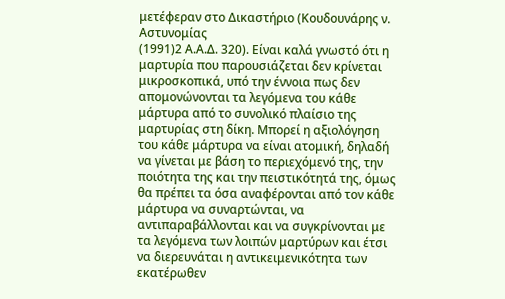μετέφεραν στο Δικαστήριο (Κουδουνάρης ν. Αστυνομίας
(1991)2 Α.Α.Δ. 320). Είναι καλά γνωστό ότι η μαρτυρία που παρουσιάζεται δεν κρίνεται μικροσκοπικά, υπό την έννοια πως δεν απομονώνονται τα λεγόμενα του κάθε μάρτυρα από το συνολικό πλαίσιο της μαρτυρίας στη δίκη. Μπορεί η αξιολόγηση του κάθε μάρτυρα να είναι ατομική, δηλαδή να γίνεται με βάση το περιεχόμενό της, την ποιότητα της και την πειστικότητά της, όμως θα πρέπει τα όσα αναφέρονται από τον κάθε μάρτυρα να συναρτώνται, να αντιπαραβάλλονται και να συγκρίνονται με τα λεγόμενα των λοιπών μαρτύρων και έτσι να διερευνάται η αντικειμενικότητα των εκατέρωθεν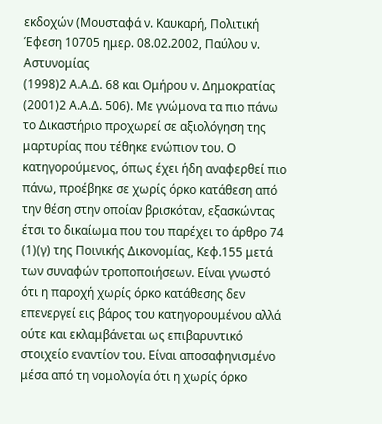εκδοχών (Μουσταφά ν. Καυκαρή, Πολιτική Έφεση 10705 ημερ. 08.02.2002, Παύλου ν. Αστυνομίας
(1998)2 Α.Α.Δ. 68 και Ομήρου ν. Δημοκρατίας
(2001)2 Α.Α.Δ. 506). Με γνώμονα τα πιο πάνω το Δικαστήριο προχωρεί σε αξιολόγηση της μαρτυρίας που τέθηκε ενώπιον του. Ο κατηγορούμενος, όπως έχει ήδη αναφερθεί πιο πάνω, προέβηκε σε χωρίς όρκο κατάθεση από την θέση στην οποίαν βρισκόταν, εξασκώντας έτσι το δικαίωμα που του παρέχει το άρθρο 74
(1)(γ) της Ποινικής Δικονομίας, Κεφ.155 μετά των συναφών τροποποιήσεων. Είναι γνωστό ότι η παροχή χωρίς όρκο κατάθεσης δεν επενεργεί εις βάρος του κατηγορουμένου αλλά ούτε και εκλαμβάνεται ως επιβαρυντικό στοιχείο εναντίον του. Είναι αποσαφηνισμένο μέσα από τη νομολογία ότι η χωρίς όρκο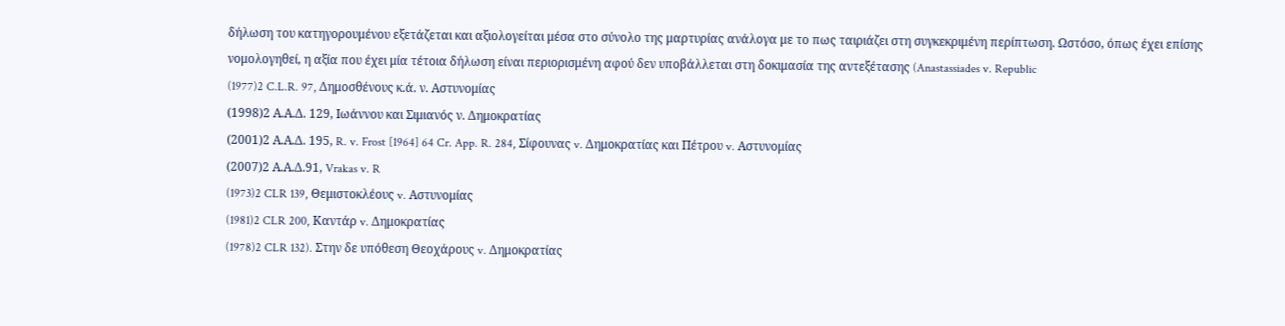δήλωση του κατηγορουμένου εξετάζεται και αξιολογείται μέσα στο σύνολο της μαρτυρίας ανάλογα με το πως ταιριάζει στη συγκεκριμένη περίπτωση. Ωστόσο, όπως έχει επίσης νομολογηθεί, η αξία που έχει μία τέτοια δήλωση είναι περιορισμένη αφού δεν υποβάλλεται στη δοκιμασία της αντεξέτασης (Anastassiades v. Republic
(1977)2 C.L.R. 97, Δημοσθένους κ.ά. ν. Αστυνομίας
(1998)2 Α.Α.Δ. 129, Ιωάννου και Σιμιανός ν. Δημοκρατίας
(2001)2 Α.Α.Δ. 195, R. v. Frost [1964] 64 Cr. App. R. 284, Σίφουνας v. Δημοκρατίας και Πέτρου v. Αστυνομίας
(2007)2 Α.Α.Δ.91, Vrakas v. R
(1973)2 CLR 139, Θεμιστοκλέους v. Αστυνομίας
(1981)2 CLR 200, Καντάρ v. Δημοκρατίας
(1978)2 CLR 132). Στην δε υπόθεση Θεοχάρους v. Δημοκρατίας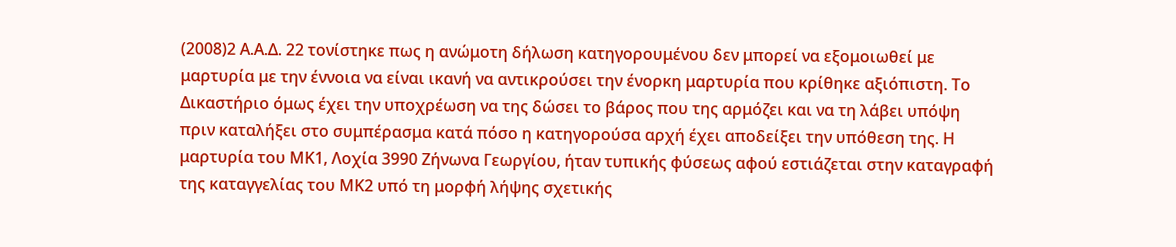(2008)2 Α.Α.Δ. 22 τονίστηκε πως η ανώμοτη δήλωση κατηγορουμένου δεν μπορεί να εξομοιωθεί με μαρτυρία με την έννοια να είναι ικανή να αντικρούσει την ένορκη μαρτυρία που κρίθηκε αξιόπιστη. Το Δικαστήριο όμως έχει την υποχρέωση να της δώσει το βάρος που της αρμόζει και να τη λάβει υπόψη πριν καταλήξει στο συμπέρασμα κατά πόσο η κατηγορούσα αρχή έχει αποδείξει την υπόθεση της. Η μαρτυρία του ΜΚ1, Λοχία 3990 Ζήνωνα Γεωργίου, ήταν τυπικής φύσεως αφού εστιάζεται στην καταγραφή της καταγγελίας του ΜΚ2 υπό τη μορφή λήψης σχετικής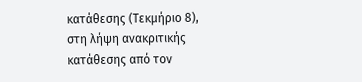κατάθεσης (Τεκμήριο 8), στη λήψη ανακριτικής κατάθεσης από τον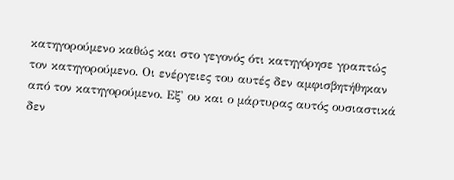κατηγορούμενο καθώς και στο γεγονός ότι κατηγόρησε γραπτώς τον κατηγορούμενο. Οι ενέργειες του αυτές δεν αμφισβητήθηκαν από τον κατηγορούμενο. Εξ' ου και ο μάρτυρας αυτός ουσιαστικά δεν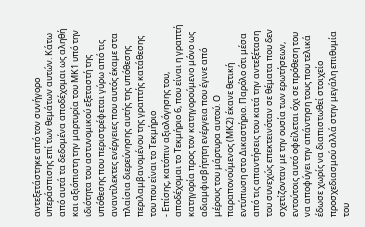αντεξετάστηκε από τον συνήγορο υπεράσπισης επί των θεμάτων αυτών. Κάτω από αυτά τα δεδομένα αποδέχομαι ως αληθή και αξιόπιστη την μαρτυρία του ΜΚ1 υπό την ιδιότητα του αστυνομικού εξεταστή της υπόθεσης που περιστρέφεται γύρω από τις αναντίλεκτες ενέργειες που αυτός έκαμε στα πλαίσια διερεύνησης αυτής της υπόθεσης περιλαμβανομένου της γραπτής κατάθεσης του που είναι το Τεκμήριο
- Επίσης, κατόπιν αξιολόγησης του, αποδέχομαι το Τεκμήριο 6, που είναι η γραπτή κατηγορία προς τον κατηγορούμενο μόνο ως αδιαμφισβήτητη ενέργεια που έγινε από μέρους του μάρτυρα αυτού. Ο παραπονούμενος (ΜΚ2) έκανε θετική εντύπωση στο Δικαστήριο. Παρόλο ότι μέσα από τις απαντήσεις του κατά την αντεξέταση του συνεχώς επεκτεινόταν σε θέματα που δεν σχετίζονταν με την ουσία των ερωτήσεων, εντούτοις αυτό οφείλεται όχι σε πρόθεση του να αποφύγει την απάντηση τους που τελικά έδωσε χωρίς να διαπιστωθεί στοιχείο προσχεδιασμού αλλά στην μεγάλη επιθυμία του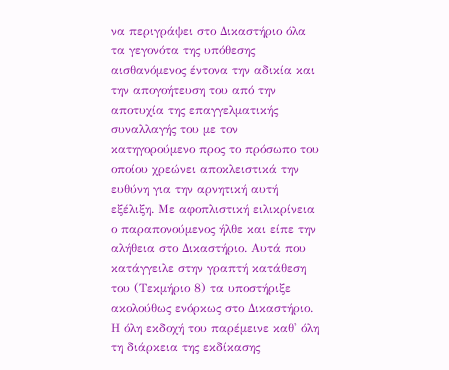να περιγράψει στο Δικαστήριο όλα τα γεγονότα της υπόθεσης αισθανόμενος έντονα την αδικία και την απογοήτευση του από την αποτυχία της επαγγελματικής συναλλαγής του με τον κατηγορούμενο προς το πρόσωπο του οποίου χρεώνει αποκλειστικά την ευθύνη για την αρνητική αυτή εξέλιξη. Με αφοπλιστική ειλικρίνεια ο παραπονούμενος ήλθε και είπε την αλήθεια στο Δικαστήριο. Αυτά που κατάγγειλε στην γραπτή κατάθεση του (Τεκμήριο 8) τα υποστήριξε ακολούθως ενόρκως στο Δικαστήριο. Η όλη εκδοχή του παρέμεινε καθ' όλη τη διάρκεια της εκδίκασης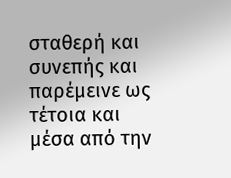σταθερή και συνεπής και παρέμεινε ως τέτοια και μέσα από την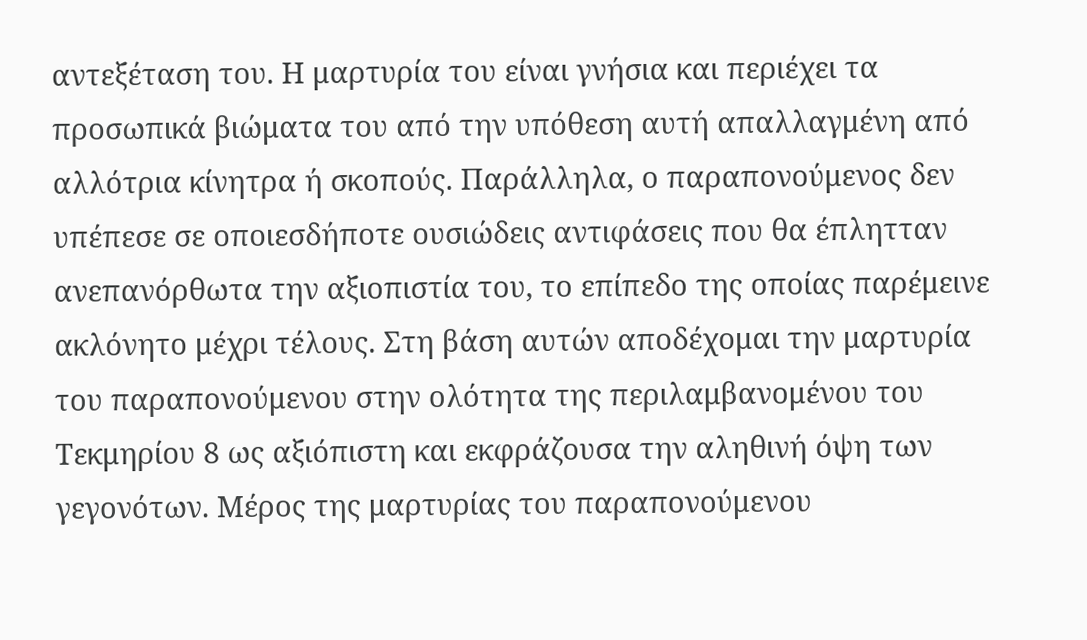αντεξέταση του. Η μαρτυρία του είναι γνήσια και περιέχει τα προσωπικά βιώματα του από την υπόθεση αυτή απαλλαγμένη από αλλότρια κίνητρα ή σκοπούς. Παράλληλα, ο παραπονούμενος δεν υπέπεσε σε οποιεσδήποτε ουσιώδεις αντιφάσεις που θα έπλητταν ανεπανόρθωτα την αξιοπιστία του, το επίπεδο της οποίας παρέμεινε ακλόνητο μέχρι τέλους. Στη βάση αυτών αποδέχομαι την μαρτυρία του παραπονούμενου στην ολότητα της περιλαμβανομένου του Τεκμηρίου 8 ως αξιόπιστη και εκφράζουσα την αληθινή όψη των γεγονότων. Μέρος της μαρτυρίας του παραπονούμενου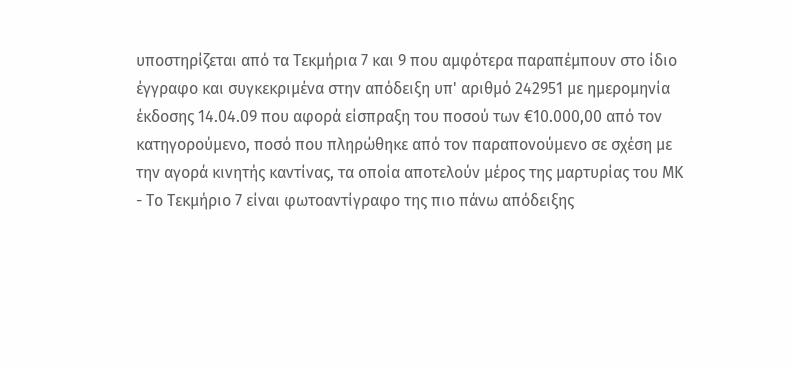υποστηρίζεται από τα Τεκμήρια 7 και 9 που αμφότερα παραπέμπουν στο ίδιο έγγραφο και συγκεκριμένα στην απόδειξη υπ' αριθμό 242951 με ημερομηνία έκδοσης 14.04.09 που αφορά είσπραξη του ποσού των €10.000,00 από τον κατηγορούμενο, ποσό που πληρώθηκε από τον παραπονούμενο σε σχέση με την αγορά κινητής καντίνας, τα οποία αποτελούν μέρος της μαρτυρίας του ΜΚ
- Το Τεκμήριο 7 είναι φωτοαντίγραφο της πιο πάνω απόδειξης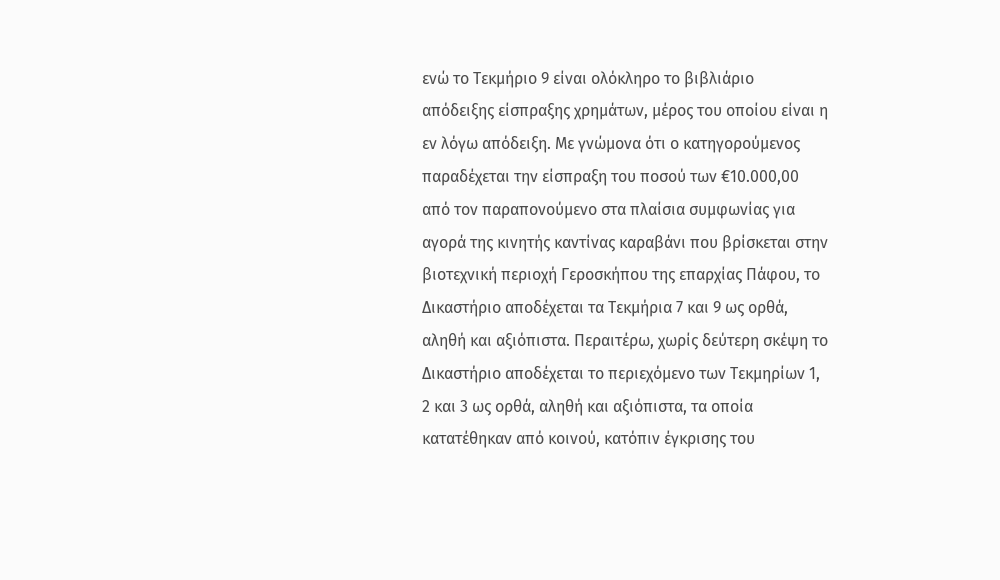ενώ το Τεκμήριο 9 είναι ολόκληρο το βιβλιάριο απόδειξης είσπραξης χρημάτων, μέρος του οποίου είναι η εν λόγω απόδειξη. Με γνώμονα ότι ο κατηγορούμενος παραδέχεται την είσπραξη του ποσού των €10.000,00 από τον παραπονούμενο στα πλαίσια συμφωνίας για αγορά της κινητής καντίνας καραβάνι που βρίσκεται στην βιοτεχνική περιοχή Γεροσκήπου της επαρχίας Πάφου, το Δικαστήριο αποδέχεται τα Τεκμήρια 7 και 9 ως ορθά, αληθή και αξιόπιστα. Περαιτέρω, χωρίς δεύτερη σκέψη το Δικαστήριο αποδέχεται το περιεχόμενο των Τεκμηρίων 1, 2 και 3 ως ορθά, αληθή και αξιόπιστα, τα οποία κατατέθηκαν από κοινού, κατόπιν έγκρισης του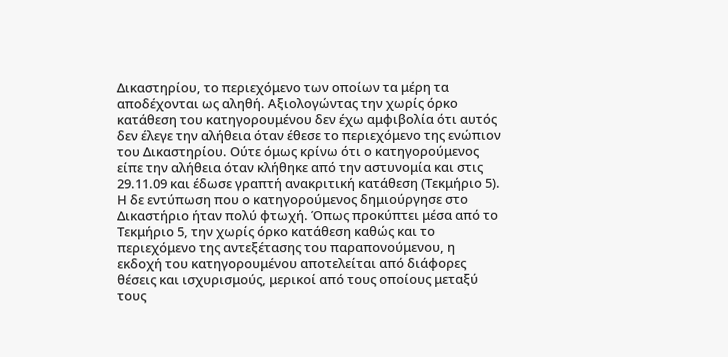Δικαστηρίου, το περιεχόμενο των οποίων τα μέρη τα αποδέχονται ως αληθή. Αξιολογώντας την χωρίς όρκο κατάθεση του κατηγορουμένου δεν έχω αμφιβολία ότι αυτός δεν έλεγε την αλήθεια όταν έθεσε το περιεχόμενο της ενώπιον του Δικαστηρίου. Ούτε όμως κρίνω ότι ο κατηγορούμενος είπε την αλήθεια όταν κλήθηκε από την αστυνομία και στις 29.11.09 και έδωσε γραπτή ανακριτική κατάθεση (Τεκμήριο 5). Η δε εντύπωση που ο κατηγορούμενος δημιούργησε στο Δικαστήριο ήταν πολύ φτωχή. Όπως προκύπτει μέσα από το Τεκμήριο 5, την χωρίς όρκο κατάθεση καθώς και το περιεχόμενο της αντεξέτασης του παραπονούμενου, η εκδοχή του κατηγορουμένου αποτελείται από διάφορες θέσεις και ισχυρισμούς, μερικοί από τους οποίους μεταξύ τους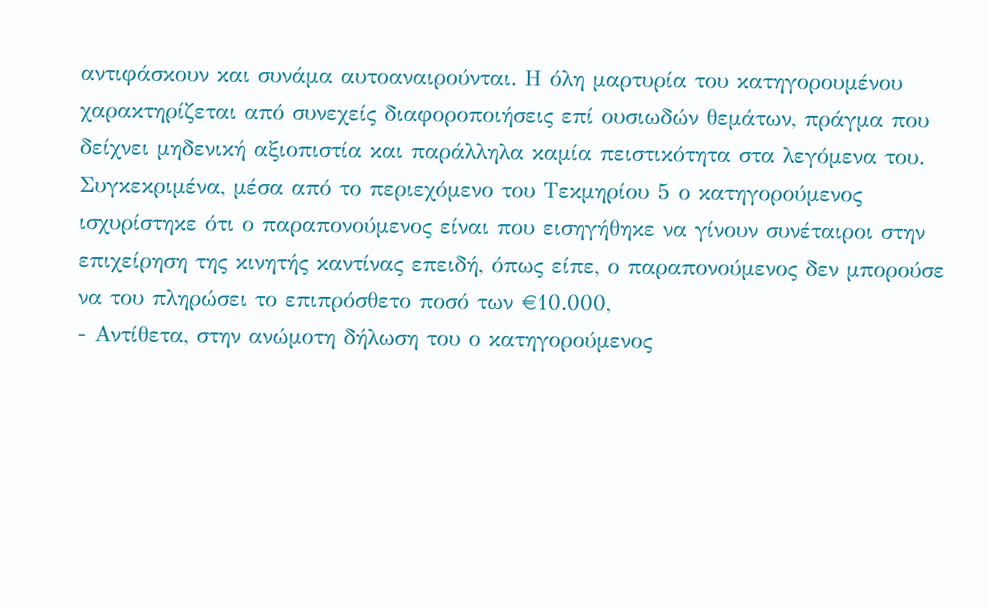αντιφάσκουν και συνάμα αυτοαναιρούνται. Η όλη μαρτυρία του κατηγορουμένου χαρακτηρίζεται από συνεχείς διαφοροποιήσεις επί ουσιωδών θεμάτων, πράγμα που δείχνει μηδενική αξιοπιστία και παράλληλα καμία πειστικότητα στα λεγόμενα του. Συγκεκριμένα, μέσα από το περιεχόμενο του Τεκμηρίου 5 ο κατηγορούμενος ισχυρίστηκε ότι ο παραπονούμενος είναι που εισηγήθηκε να γίνουν συνέταιροι στην επιχείρηση της κινητής καντίνας επειδή, όπως είπε, ο παραπονούμενος δεν μπορούσε να του πληρώσει το επιπρόσθετο ποσό των €10.000,
- Αντίθετα, στην ανώμοτη δήλωση του ο κατηγορούμενος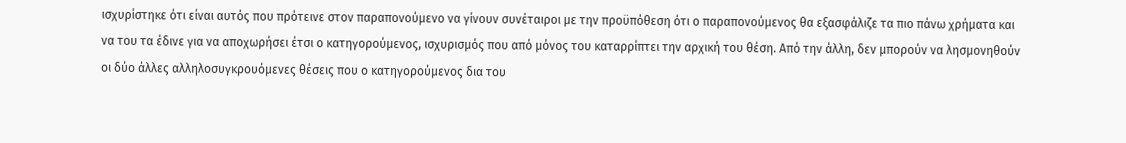ισχυρίστηκε ότι είναι αυτός που πρότεινε στον παραπονούμενο να γίνουν συνέταιροι με την προϋπόθεση ότι ο παραπονούμενος θα εξασφάλιζε τα πιο πάνω χρήματα και να του τα έδινε για να αποχωρήσει έτσι ο κατηγορούμενος, ισχυρισμός που από μόνος του καταρρίπτει την αρχική του θέση. Από την άλλη, δεν μπορούν να λησμονηθούν οι δύο άλλες αλληλοσυγκρουόμενες θέσεις που ο κατηγορούμενος δια του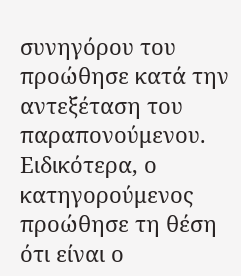συνηγόρου του προώθησε κατά την αντεξέταση του παραπονούμενου. Ειδικότερα, ο κατηγορούμενος προώθησε τη θέση ότι είναι ο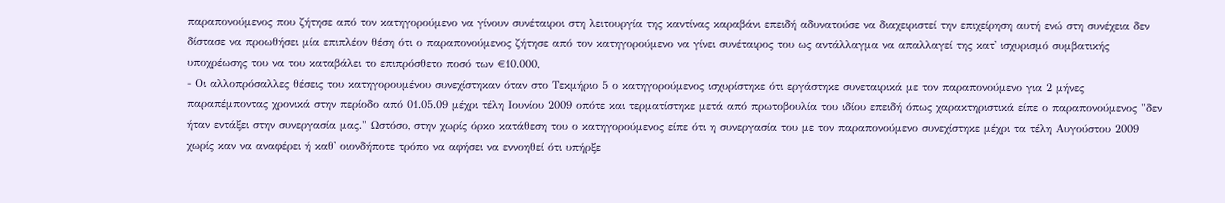παραπονούμενος που ζήτησε από τον κατηγορούμενο να γίνουν συνέταιροι στη λειτουργία της καντίνας καραβάνι επειδή αδυνατούσε να διαχειριστεί την επιχείρηση αυτή ενώ στη συνέχεια δεν δίστασε να προωθήσει μία επιπλέον θέση ότι ο παραπονούμενος ζήτησε από τον κατηγορούμενο να γίνει συνέταιρος του ως αντάλλαγμα να απαλλαγεί της κατ' ισχυρισμό συμβατικής υποχρέωσης του να του καταβάλει το επιπρόσθετο ποσό των €10.000,
- Οι αλλοπρόσαλλες θέσεις του κατηγορουμένου συνεχίστηκαν όταν στο Τεκμήριο 5 ο κατηγορούμενος ισχυρίστηκε ότι εργάστηκε συνεταιρικά με τον παραπονούμενο για 2 μήνες παραπέμποντας χρονικά στην περίοδο από 01.05.09 μέχρι τέλη Ιουνίου 2009 οπότε και τερματίστηκε μετά από πρωτοβουλία του ιδίου επειδή όπως χαρακτηριστικά είπε ο παραπονούμενος "δεν ήταν εντάξει στην συνεργασία μας." Ωστόσο, στην χωρίς όρκο κατάθεση του ο κατηγορούμενος είπε ότι η συνεργασία του με τον παραπονούμενο συνεχίστηκε μέχρι τα τέλη Αυγούστου 2009 χωρίς καν να αναφέρει ή καθ' οιονδήποτε τρόπο να αφήσει να εννοηθεί ότι υπήρξε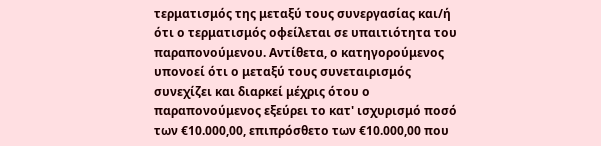τερματισμός της μεταξύ τους συνεργασίας και/ή ότι ο τερματισμός οφείλεται σε υπαιτιότητα του παραπονούμενου. Αντίθετα, ο κατηγορούμενος υπονοεί ότι ο μεταξύ τους συνεταιρισμός συνεχίζει και διαρκεί μέχρις ότου ο παραπονούμενος εξεύρει το κατ' ισχυρισμό ποσό των €10.000,00, επιπρόσθετο των €10.000,00 που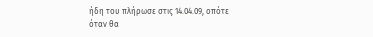ήδη του πλήρωσε στις 14.04.09, οπότε όταν θα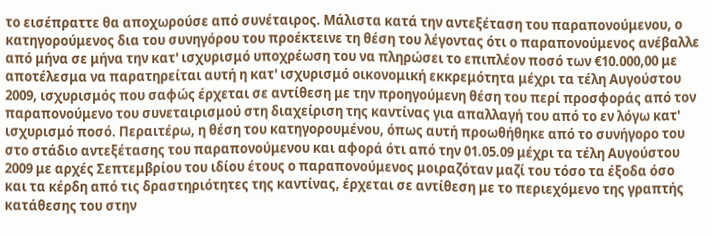το εισέπραττε θα αποχωρούσε από συνέταιρος. Μάλιστα κατά την αντεξέταση του παραπονούμενου, ο κατηγορούμενος δια του συνηγόρου του προέκτεινε τη θέση του λέγοντας ότι ο παραπονούμενος ανέβαλλε από μήνα σε μήνα την κατ' ισχυρισμό υποχρέωση του να πληρώσει το επιπλέον ποσό των €10.000,00 με αποτέλεσμα να παρατηρείται αυτή η κατ' ισχυρισμό οικονομική εκκρεμότητα μέχρι τα τέλη Αυγούστου 2009, ισχυρισμός που σαφώς έρχεται σε αντίθεση με την προηγούμενη θέση του περί προσφοράς από τον παραπονούμενο του συνεταιρισμού στη διαχείριση της καντίνας για απαλλαγή του από το εν λόγω κατ' ισχυρισμό ποσό. Περαιτέρω, η θέση του κατηγορουμένου, όπως αυτή προωθήθηκε από το συνήγορο του στο στάδιο αντεξέτασης του παραπονούμενου και αφορά ότι από την 01.05.09 μέχρι τα τέλη Αυγούστου 2009 με αρχές Σεπτεμβρίου του ιδίου έτους ο παραπονούμενος μοιραζόταν μαζί του τόσο τα έξοδα όσο και τα κέρδη από τις δραστηριότητες της καντίνας, έρχεται σε αντίθεση με το περιεχόμενο της γραπτής κατάθεσης του στην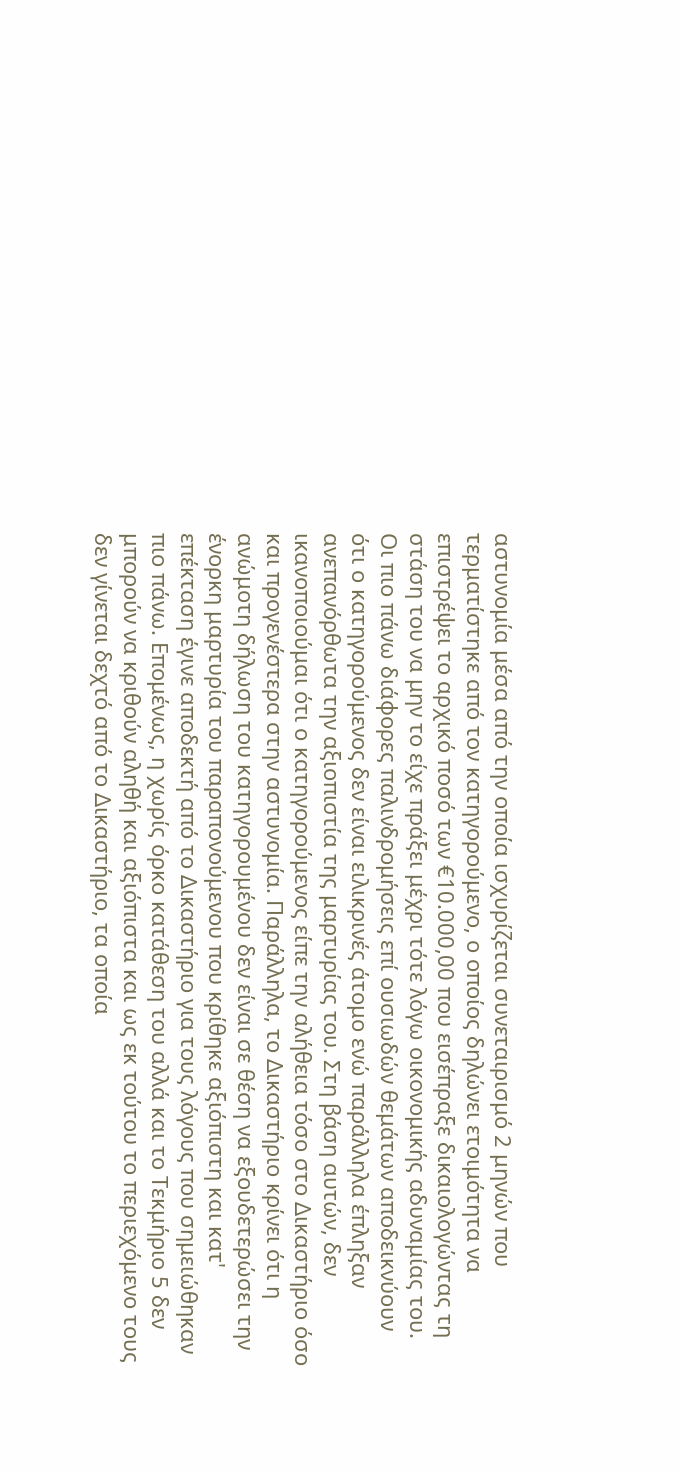αστυνομία μέσα από την οποία ισχυρίζεται συνεταιρισμό 2 μηνών που τερματίστηκε από τον κατηγορούμενο, ο οποίος δηλώνει ετοιμότητα να επιστρέψει το αρχικό ποσό των €10.000,00 που εισέπραξε δικαιολογώντας τη στάση του να μην το είχε πράξει μέχρι τότε λόγω οικονομικής αδυναμίας του. Οι πιο πάνω διάφορες παλινδρομήσεις επί ουσιωδών θεμάτων αποδεικνύουν ότι ο κατηγορούμενος δεν είναι ειλικρινές άτομο ενώ παράλληλα έπληξαν ανεπανόρθωτα την αξιοπιστία της μαρτυρίας του. Στη βάση αυτών, δεν ικανοποιούμαι ότι ο κατηγορούμενος είπε την αλήθεια τόσο στο Δικαστήριο όσο και προγενέστερα στην αστυνομία. Παράλληλα, το Δικαστήριο κρίνει ότι η ανώμοτη δήλωση του κατηγορουμένου δεν είναι σε θέση να εξουδετερώσει την ένορκη μαρτυρία του παραπονούμενου που κρίθηκε αξιόπιστη και κατ' επέκταση έγινε αποδεκτή από το Δικαστήριο για τους λόγους που σημειώθηκαν πιο πάνω. Επομένως, η χωρίς όρκο κατάθεση του αλλά και το Τεκμήριο 5 δεν μπορούν να κριθούν αληθή και αξιόπιστα και ως εκ τούτου το περιεχόμενο τους δεν γίνεται δεχτό από το Δικαστήριο, τα οποία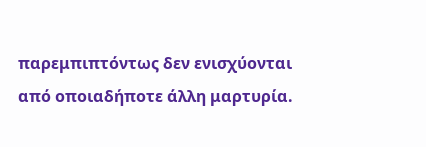παρεμπιπτόντως δεν ενισχύονται από οποιαδήποτε άλλη μαρτυρία.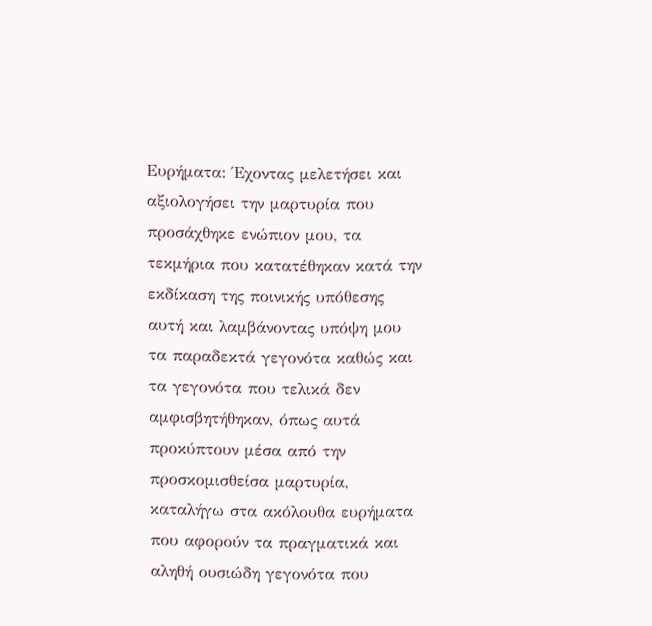Ευρήματα: Έχοντας μελετήσει και αξιολογήσει την μαρτυρία που προσάχθηκε ενώπιον μου, τα τεκμήρια που κατατέθηκαν κατά την εκδίκαση της ποινικής υπόθεσης αυτή και λαμβάνοντας υπόψη μου τα παραδεκτά γεγονότα καθώς και τα γεγονότα που τελικά δεν αμφισβητήθηκαν, όπως αυτά προκύπτουν μέσα από την προσκομισθείσα μαρτυρία, καταλήγω στα ακόλουθα ευρήματα που αφορούν τα πραγματικά και αληθή ουσιώδη γεγονότα που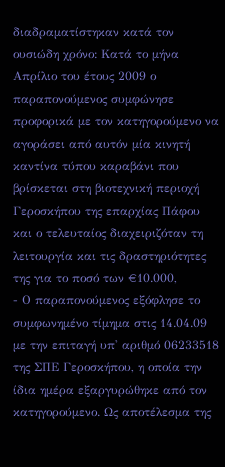διαδραματίστηκαν κατά τον ουσιώδη χρόνο: Κατά το μήνα Απρίλιο του έτους 2009 ο παραπονούμενος συμφώνησε προφορικά με τον κατηγορούμενο να αγοράσει από αυτόν μία κινητή καντίνα τύπου καραβάνι που βρίσκεται στη βιοτεχνική περιοχή Γεροσκήπου της επαρχίας Πάφου και ο τελευταίος διαχειριζόταν τη λειτουργία και τις δραστηριότητες της για το ποσό των €10.000,
- Ο παραπονούμενος εξόφλησε το συμφωνημένο τίμημα στις 14.04.09 με την επιταγή υπ' αριθμό 06233518 της ΣΠΕ Γεροσκήπου, η οποία την ίδια ημέρα εξαργυρώθηκε από τον κατηγορούμενο. Ως αποτέλεσμα της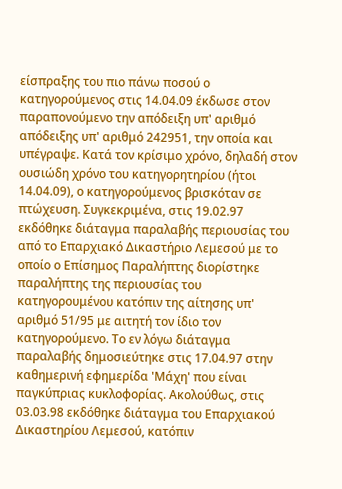είσπραξης του πιο πάνω ποσού ο κατηγορούμενος στις 14.04.09 έκδωσε στον παραπονούμενο την απόδειξη υπ' αριθμό απόδειξης υπ' αριθμό 242951, την οποία και υπέγραψε. Κατά τον κρίσιμο χρόνο, δηλαδή στον ουσιώδη χρόνο του κατηγορητηρίου (ήτοι 14.04.09), ο κατηγορούμενος βρισκόταν σε πτώχευση. Συγκεκριμένα, στις 19.02.97 εκδόθηκε διάταγμα παραλαβής περιουσίας του από το Επαρχιακό Δικαστήριο Λεμεσού με το οποίο ο Επίσημος Παραλήπτης διορίστηκε παραλήπτης της περιουσίας του κατηγορουμένου κατόπιν της αίτησης υπ' αριθμό 51/95 με αιτητή τον ίδιο τον κατηγορούμενο. Το εν λόγω διάταγμα παραλαβής δημοσιεύτηκε στις 17.04.97 στην καθημερινή εφημερίδα 'Μάχη' που είναι παγκύπριας κυκλοφορίας. Ακολούθως, στις 03.03.98 εκδόθηκε διάταγμα του Επαρχιακού Δικαστηρίου Λεμεσού, κατόπιν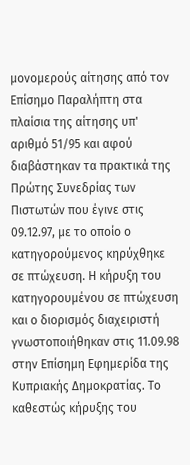μονομερούς αίτησης από τον Επίσημο Παραλήπτη στα πλαίσια της αίτησης υπ' αριθμό 51/95 και αφού διαβάστηκαν τα πρακτικά της Πρώτης Συνεδρίας των Πιστωτών που έγινε στις 09.12.97, με το οποίο ο κατηγορούμενος κηρύχθηκε σε πτώχευση. Η κήρυξη του κατηγορουμένου σε πτώχευση και ο διορισμός διαχειριστή γνωστοποιήθηκαν στις 11.09.98 στην Επίσημη Εφημερίδα της Κυπριακής Δημοκρατίας. Το καθεστώς κήρυξης του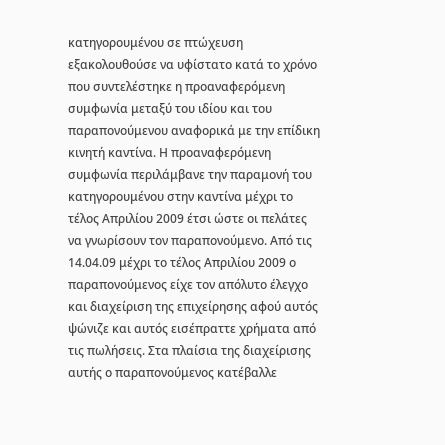κατηγορουμένου σε πτώχευση εξακολουθούσε να υφίστατο κατά το χρόνο που συντελέστηκε η προαναφερόμενη συμφωνία μεταξύ του ιδίου και του παραπονούμενου αναφορικά με την επίδικη κινητή καντίνα. Η προαναφερόμενη συμφωνία περιλάμβανε την παραμονή του κατηγορουμένου στην καντίνα μέχρι το τέλος Απριλίου 2009 έτσι ώστε οι πελάτες να γνωρίσουν τον παραπονούμενο. Από τις 14.04.09 μέχρι το τέλος Απριλίου 2009 ο παραπονούμενος είχε τον απόλυτο έλεγχο και διαχείριση της επιχείρησης αφού αυτός ψώνιζε και αυτός εισέπραττε χρήματα από τις πωλήσεις. Στα πλαίσια της διαχείρισης αυτής ο παραπονούμενος κατέβαλλε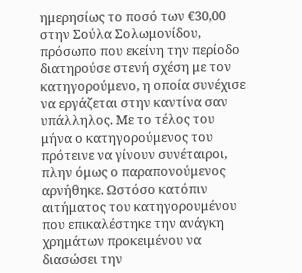ημερησίως το ποσό των €30,00 στην Σούλα Σολωμονίδου, πρόσωπο που εκείνη την περίοδο διατηρούσε στενή σχέση με τον κατηγορούμενο, η οποία συνέχισε να εργάζεται στην καντίνα σαν υπάλληλος. Με το τέλος του μήνα ο κατηγορούμενος του πρότεινε να γίνουν συνέταιροι, πλην όμως ο παραπονούμενος αρνήθηκε. Ωστόσο κατόπιν αιτήματος του κατηγορουμένου που επικαλέστηκε την ανάγκη χρημάτων προκειμένου να διασώσει την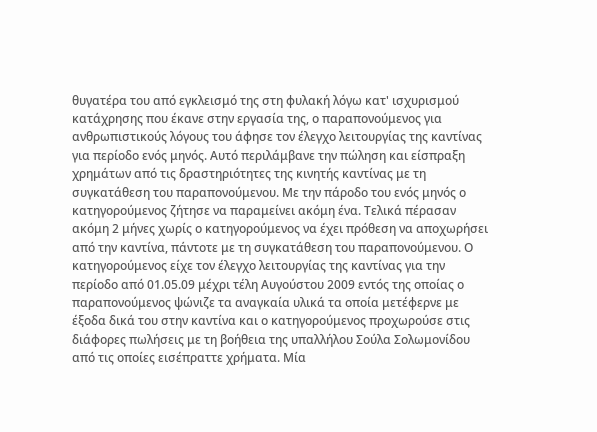θυγατέρα του από εγκλεισμό της στη φυλακή λόγω κατ' ισχυρισμού κατάχρησης που έκανε στην εργασία της, ο παραπονούμενος για ανθρωπιστικούς λόγους του άφησε τον έλεγχο λειτουργίας της καντίνας για περίοδο ενός μηνός. Αυτό περιλάμβανε την πώληση και είσπραξη χρημάτων από τις δραστηριότητες της κινητής καντίνας με τη συγκατάθεση του παραπονούμενου. Με την πάροδο του ενός μηνός ο κατηγορούμενος ζήτησε να παραμείνει ακόμη ένα. Τελικά πέρασαν ακόμη 2 μήνες χωρίς ο κατηγορούμενος να έχει πρόθεση να αποχωρήσει από την καντίνα, πάντοτε με τη συγκατάθεση του παραπονούμενου. Ο κατηγορούμενος είχε τον έλεγχο λειτουργίας της καντίνας για την περίοδο από 01.05.09 μέχρι τέλη Αυγούστου 2009 εντός της οποίας ο παραπονούμενος ψώνιζε τα αναγκαία υλικά τα οποία μετέφερνε με έξοδα δικά του στην καντίνα και ο κατηγορούμενος προχωρούσε στις διάφορες πωλήσεις με τη βοήθεια της υπαλλήλου Σούλα Σολωμονίδου από τις οποίες εισέπραττε χρήματα. Μία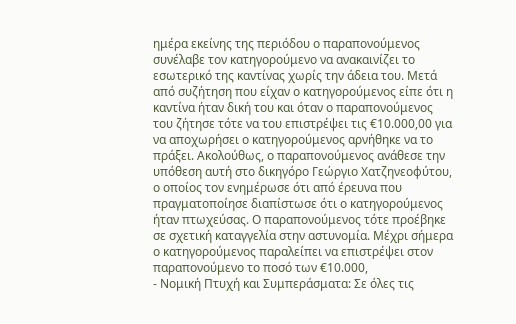ημέρα εκείνης της περιόδου ο παραπονούμενος συνέλαβε τον κατηγορούμενο να ανακαινίζει το εσωτερικό της καντίνας χωρίς την άδεια του. Μετά από συζήτηση που είχαν ο κατηγορούμενος είπε ότι η καντίνα ήταν δική του και όταν ο παραπονούμενος του ζήτησε τότε να του επιστρέψει τις €10.000,00 για να αποχωρήσει ο κατηγορούμενος αρνήθηκε να το πράξει. Ακολούθως, ο παραπονούμενος ανάθεσε την υπόθεση αυτή στο δικηγόρο Γεώργιο Χατζηνεοφύτου, ο οποίος τον ενημέρωσε ότι από έρευνα που πραγματοποίησε διαπίστωσε ότι ο κατηγορούμενος ήταν πτωχεύσας. Ο παραπονούμενος τότε προέβηκε σε σχετική καταγγελία στην αστυνομία. Μέχρι σήμερα ο κατηγορούμενος παραλείπει να επιστρέψει στον παραπονούμενο το ποσό των €10.000,
- Νομική Πτυχή και Συμπεράσματα: Σε όλες τις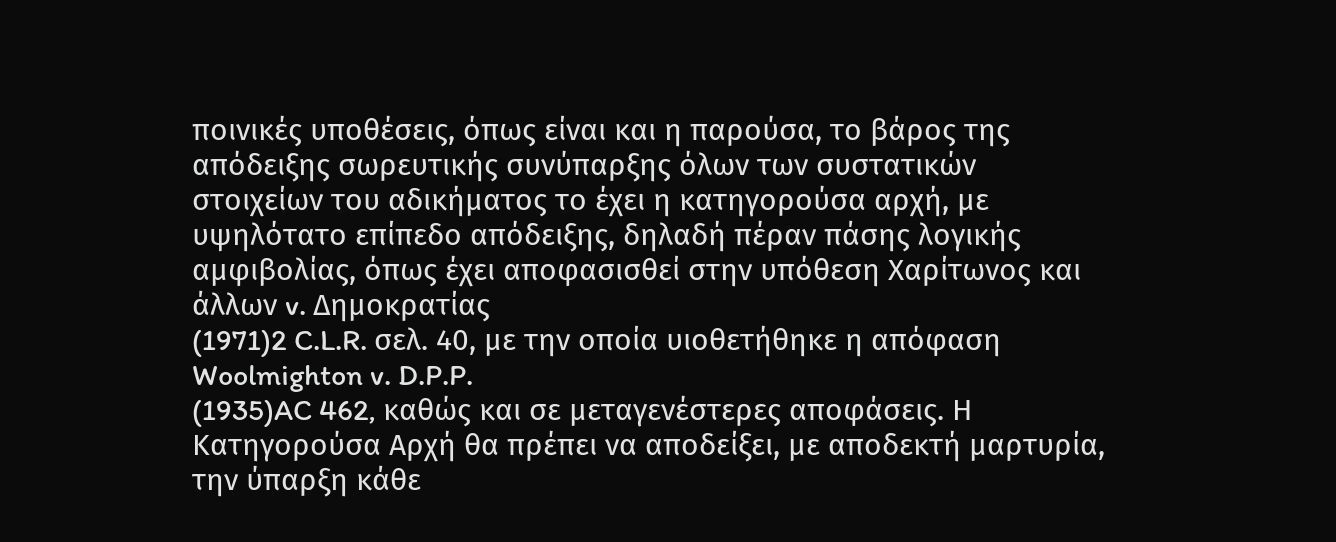ποινικές υποθέσεις, όπως είναι και η παρούσα, το βάρος της απόδειξης σωρευτικής συνύπαρξης όλων των συστατικών στοιχείων του αδικήματος το έχει η κατηγορούσα αρχή, με υψηλότατο επίπεδο απόδειξης, δηλαδή πέραν πάσης λογικής αμφιβολίας, όπως έχει αποφασισθεί στην υπόθεση Χαρίτωνος και άλλων v. Δημοκρατίας
(1971)2 C.L.R. σελ. 40, με την οποία υιοθετήθηκε η απόφαση Woolmighton v. D.P.P.
(1935)AC 462, καθώς και σε μεταγενέστερες αποφάσεις. Η Κατηγορούσα Αρχή θα πρέπει να αποδείξει, με αποδεκτή μαρτυρία, την ύπαρξη κάθε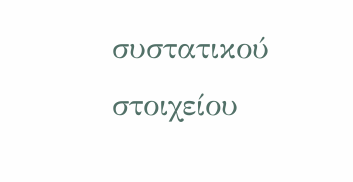συστατικού στοιχείου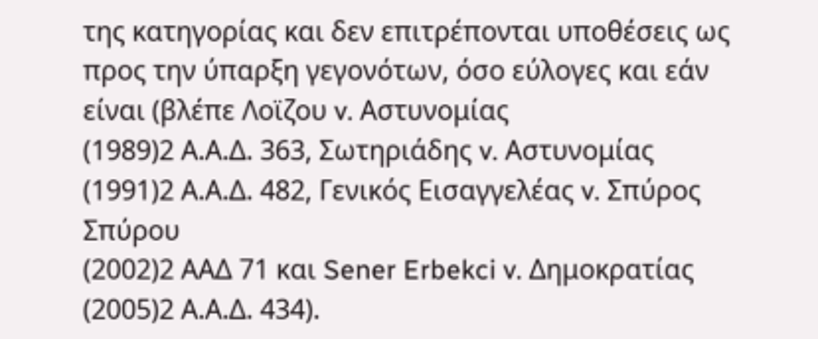της κατηγορίας και δεν επιτρέπονται υποθέσεις ως προς την ύπαρξη γεγονότων, όσο εύλογες και εάν είναι (βλέπε Λοϊζου v. Αστυνομίας
(1989)2 Α.Α.Δ. 363, Σωτηριάδης v. Αστυνομίας
(1991)2 Α.Α.Δ. 482, Γενικός Εισαγγελέας v. Σπύρος Σπύρου
(2002)2 ΑΑΔ 71 και Sener Erbekci v. Δημοκρατίας
(2005)2 Α.Α.Δ. 434).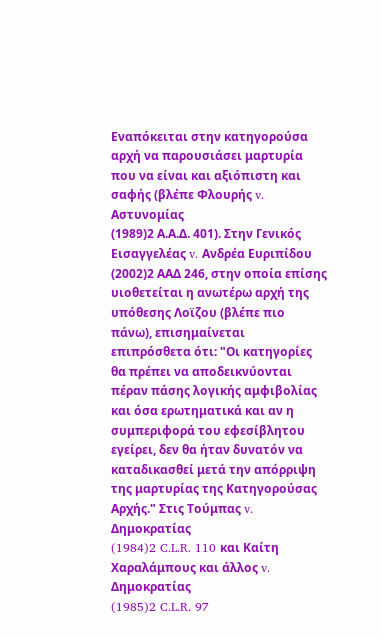Εναπόκειται στην κατηγορούσα αρχή να παρουσιάσει μαρτυρία που να είναι και αξιόπιστη και σαφής (βλέπε Φλουρής v. Αστυνομίας
(1989)2 Α.Α.Δ. 401). Στην Γενικός Εισαγγελέας v. Ανδρέα Ευριπίδου
(2002)2 ΑΑΔ 246, στην οποία επίσης υιοθετείται η ανωτέρω αρχή της υπόθεσης Λοϊζου (βλέπε πιο πάνω), επισημαίνεται επιπρόσθετα ότι: "Οι κατηγορίες θα πρέπει να αποδεικνύονται πέραν πάσης λογικής αμφιβολίας και όσα ερωτηματικά και αν η συμπεριφορά του εφεσίβλητου εγείρει, δεν θα ήταν δυνατόν να καταδικασθεί μετά την απόρριψη της μαρτυρίας της Κατηγορούσας Αρχής." Στις Τούμπας v. Δημοκρατίας
(1984)2 C.L.R. 110 και Καίτη Χαραλάμπους και άλλος v. Δημοκρατίας
(1985)2 C.L.R. 97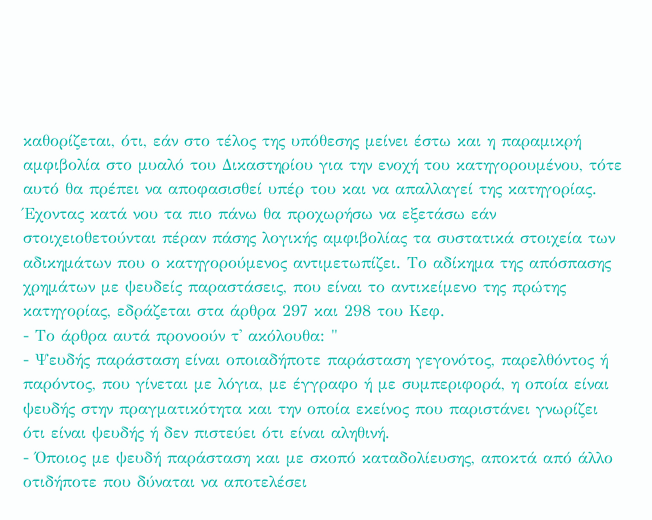καθορίζεται, ότι, εάν στο τέλος της υπόθεσης μείνει έστω και η παραμικρή αμφιβολία στο μυαλό του Δικαστηρίου για την ενοχή του κατηγορουμένου, τότε αυτό θα πρέπει να αποφασισθεί υπέρ του και να απαλλαγεί της κατηγορίας. Έχοντας κατά νου τα πιο πάνω θα προχωρήσω να εξετάσω εάν στοιχειοθετούνται πέραν πάσης λογικής αμφιβολίας τα συστατικά στοιχεία των αδικημάτων που ο κατηγορούμενος αντιμετωπίζει. Το αδίκημα της απόσπασης χρημάτων με ψευδείς παραστάσεις, που είναι το αντικείμενο της πρώτης κατηγορίας, εδράζεται στα άρθρα 297 και 298 του Κεφ.
- Το άρθρα αυτά προνοούν τ' ακόλουθα: "
- Ψευδής παράσταση είναι οποιαδήποτε παράσταση γεγονότος, παρελθόντος ή παρόντος, που γίνεται με λόγια, με έγγραφο ή με συμπεριφορά, η οποία είναι ψευδής στην πραγματικότητα και την οποία εκείνος που παριστάνει γνωρίζει ότι είναι ψευδής ή δεν πιστεύει ότι είναι αληθινή.
- Όποιος με ψευδή παράσταση και με σκοπό καταδολίευσης, αποκτά από άλλο οτιδήποτε που δύναται να αποτελέσει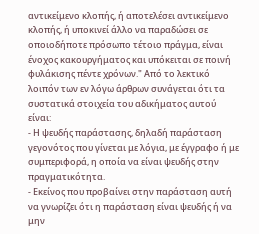αντικείμενο κλοπής, ή αποτελέσει αντικείμενο κλοπής, ή υποκινεί άλλο να παραδώσει σε οποιοδήποτε πρόσωπο τέτοιο πράγμα, είναι ένοχος κακουργήματος και υπόκειται σε ποινή φυλάκισης πέντε χρόνων." Από το λεκτικό λοιπόν των εν λόγω άρθρων συνάγεται ότι τα συστατικά στοιχεία του αδικήματος αυτού είναι:
- Η ψευδής παράστασης, δηλαδή παράσταση γεγονότος που γίνεται με λόγια, με έγγραφο ή με συμπεριφορά, η οποία να είναι ψευδής στην πραγματικότητα.
- Εκείνος που προβαίνει στην παράσταση αυτή να γνωρίζει ότι η παράσταση είναι ψευδής ή να μην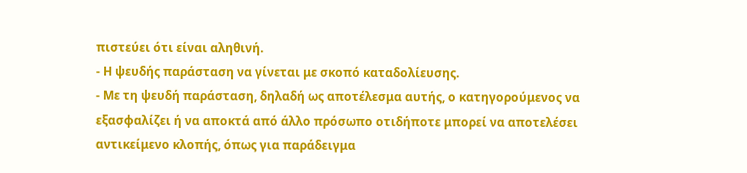πιστεύει ότι είναι αληθινή.
- Η ψευδής παράσταση να γίνεται με σκοπό καταδολίευσης.
- Με τη ψευδή παράσταση, δηλαδή ως αποτέλεσμα αυτής, ο κατηγορούμενος να εξασφαλίζει ή να αποκτά από άλλο πρόσωπο οτιδήποτε μπορεί να αποτελέσει αντικείμενο κλοπής, όπως για παράδειγμα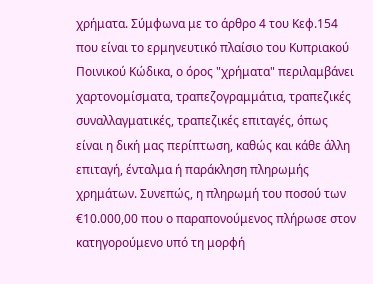χρήματα. Σύμφωνα με το άρθρο 4 του Κεφ.154 που είναι το ερμηνευτικό πλαίσιο του Κυπριακού Ποινικού Κώδικα, ο όρος "χρήματα" περιλαμβάνει χαρτονομίσματα, τραπεζογραμμάτια, τραπεζικές συναλλαγματικές, τραπεζικές επιταγές, όπως είναι η δική μας περίπτωση, καθώς και κάθε άλλη επιταγή, ένταλμα ή παράκληση πληρωμής χρημάτων. Συνεπώς, η πληρωμή του ποσού των €10.000,00 που ο παραπονούμενος πλήρωσε στον κατηγορούμενο υπό τη μορφή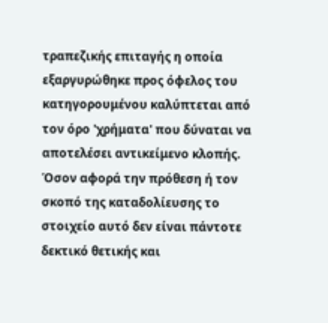τραπεζικής επιταγής η οποία εξαργυρώθηκε προς όφελος του κατηγορουμένου καλύπτεται από τον όρο 'χρήματα' που δύναται να αποτελέσει αντικείμενο κλοπής. Όσον αφορά την πρόθεση ή τον σκοπό της καταδολίευσης το στοιχείο αυτό δεν είναι πάντοτε δεκτικό θετικής και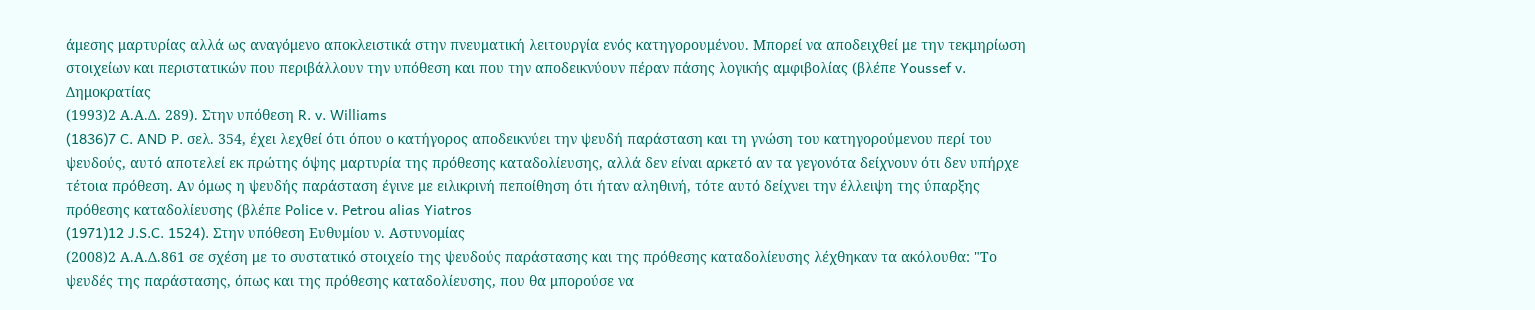άμεσης μαρτυρίας αλλά ως αναγόμενο αποκλειστικά στην πνευματική λειτουργία ενός κατηγορουμένου. Μπορεί να αποδειχθεί με την τεκμηρίωση στοιχείων και περιστατικών που περιβάλλουν την υπόθεση και που την αποδεικνύουν πέραν πάσης λογικής αμφιβολίας (βλέπε Youssef v. Δημοκρατίας
(1993)2 Α.Α.Δ. 289). Στην υπόθεση R. v. Williams
(1836)7 C. AND P. σελ. 354, έχει λεχθεί ότι όπου ο κατήγορος αποδεικνύει την ψευδή παράσταση και τη γνώση του κατηγορούμενου περί του ψευδούς, αυτό αποτελεί εκ πρώτης όψης μαρτυρία της πρόθεσης καταδολίευσης, αλλά δεν είναι αρκετό αν τα γεγονότα δείχνουν ότι δεν υπήρχε τέτοια πρόθεση. Αν όμως η ψευδής παράσταση έγινε με ειλικρινή πεποίθηση ότι ήταν αληθινή, τότε αυτό δείχνει την έλλειψη της ύπαρξης πρόθεσης καταδολίευσης (βλέπε Police v. Petrou alias Yiatros
(1971)12 J.S.C. 1524). Στην υπόθεση Ευθυμίου ν. Αστυνομίας
(2008)2 Α.Α.Δ.861 σε σχέση με το συστατικό στοιχείο της ψευδούς παράστασης και της πρόθεσης καταδολίευσης λέχθηκαν τα ακόλουθα: "Το ψευδές της παράστασης, όπως και της πρόθεσης καταδολίευσης, που θα μπορούσε να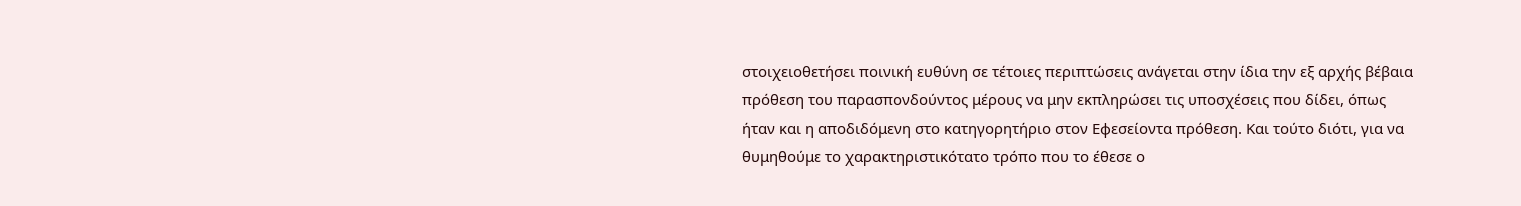στοιχειοθετήσει ποινική ευθύνη σε τέτοιες περιπτώσεις ανάγεται στην ίδια την εξ αρχής βέβαια πρόθεση του παρασπονδούντος μέρους να μην εκπληρώσει τις υποσχέσεις που δίδει, όπως ήταν και η αποδιδόμενη στο κατηγορητήριο στον Εφεσείοντα πρόθεση. Και τούτο διότι, για να θυμηθούμε το χαρακτηριστικότατο τρόπο που το έθεσε ο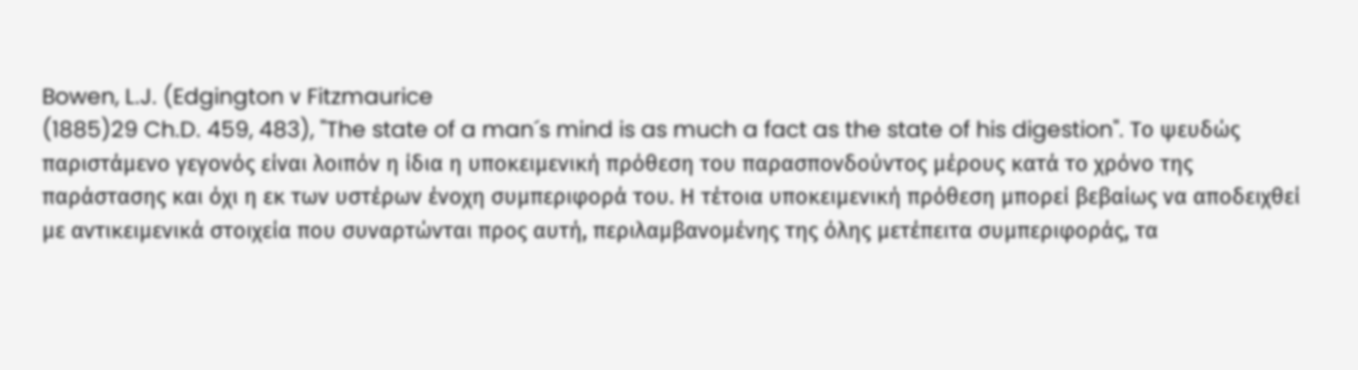Bowen, L.J. (Edgington ν Fitzmaurice
(1885)29 Ch.D. 459, 483), "The state of a man´s mind is as much a fact as the state of his digestion". Το ψευδώς παριστάμενο γεγονός είναι λοιπόν η ίδια η υποκειμενική πρόθεση του παρασπονδούντος μέρους κατά το χρόνο της παράστασης και όχι η εκ των υστέρων ένοχη συμπεριφορά του. Η τέτοια υποκειμενική πρόθεση μπορεί βεβαίως να αποδειχθεί με αντικειμενικά στοιχεία που συναρτώνται προς αυτή, περιλαμβανομένης της όλης μετέπειτα συμπεριφοράς, τα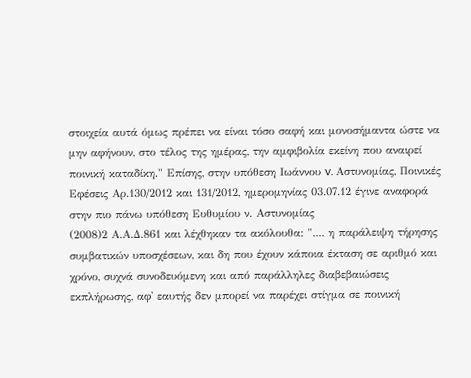στοιχεία αυτά όμως πρέπει να είναι τόσο σαφή και μονοσήμαντα ώστε να μην αφήνουν, στο τέλος της ημέρας, την αμφιβολία εκείνη που αναιρεί ποινική καταδίκη." Επίσης, στην υπόθεση Ιωάννου v. Αστυνομίας, Ποινικές Εφέσεις Αρ.130/2012 και 131/2012, ημερομηνίας 03.07.12 έγινε αναφορά στην πιο πάνω υπόθεση Ευθυμίου ν. Αστυνομίας
(2008)2 Α.Α.Δ.861 και λέχθηκαν τα ακόλουθα: ".... η παράλειψη τήρησης συμβατικών υποσχέσεων, και δη που έχουν κάποια έκταση σε αριθμό και χρόνο, συχνά συνοδευόμενη και από παράλληλες διαβεβαιώσεις εκπλήρωσης, αφ' εαυτής δεν μπορεί να παρέχει στίγμα σε ποινική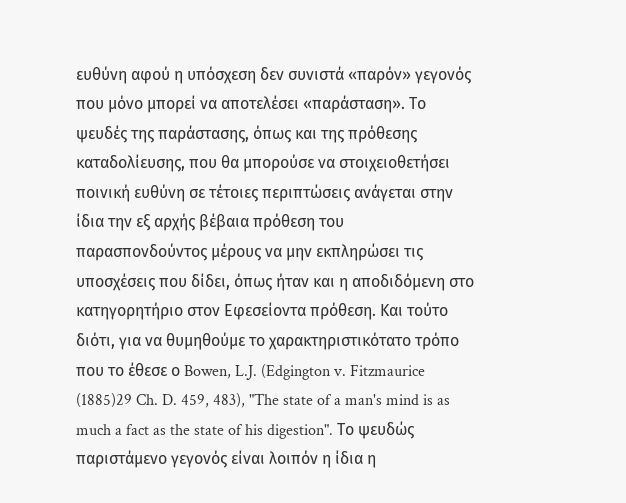ευθύνη αφού η υπόσχεση δεν συνιστά «παρόν» γεγονός που μόνο μπορεί να αποτελέσει «παράσταση». Το ψευδές της παράστασης, όπως και της πρόθεσης καταδολίευσης, που θα μπορούσε να στοιχειοθετήσει ποινική ευθύνη σε τέτοιες περιπτώσεις ανάγεται στην ίδια την εξ αρχής βέβαια πρόθεση του παρασπονδούντος μέρους να μην εκπληρώσει τις υποσχέσεις που δίδει, όπως ήταν και η αποδιδόμενη στο κατηγορητήριο στον Εφεσείοντα πρόθεση. Και τούτο διότι, για να θυμηθούμε το χαρακτηριστικότατο τρόπο που το έθεσε ο Bowen, L.J. (Edgington v. Fitzmaurice
(1885)29 Ch. D. 459, 483), "The state of a man's mind is as much a fact as the state of his digestion". Το ψευδώς παριστάμενο γεγονός είναι λοιπόν η ίδια η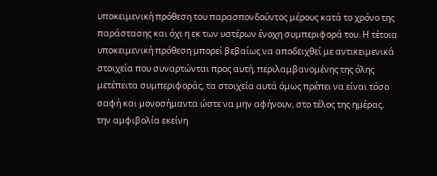υποκειμενική πρόθεση του παρασπονδούντος μέρους κατά το χρόνο της παράστασης και όχι η εκ των υστέρων ένοχη συμπεριφορά του. Η τέτοια υποκειμενική πρόθεση μπορεί βεβαίως να αποδειχθεί με αντικειμενικά στοιχεία που συναρτώνται προς αυτή, περιλαμβανομένης της όλης μετέπειτα συμπεριφοράς, τα στοιχεία αυτά όμως πρέπει να είναι τόσο σαφή και μονοσήμαντα ώστε να μην αφήνουν, στο τέλος της ημέρας, την αμφιβολία εκείνη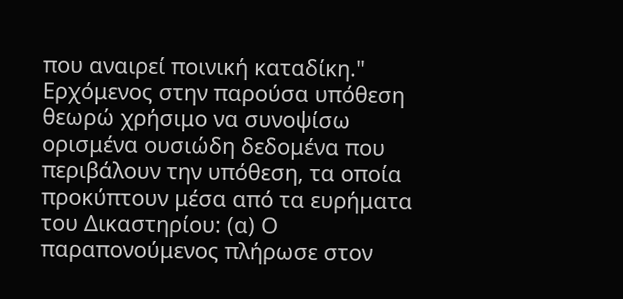που αναιρεί ποινική καταδίκη." Ερχόμενος στην παρούσα υπόθεση θεωρώ χρήσιμο να συνοψίσω ορισμένα ουσιώδη δεδομένα που περιβάλουν την υπόθεση, τα οποία προκύπτουν μέσα από τα ευρήματα του Δικαστηρίου: (α) Ο παραπονούμενος πλήρωσε στον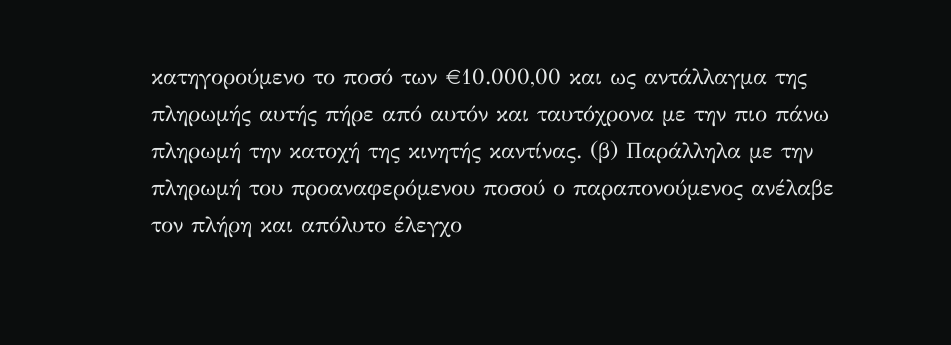κατηγορούμενο το ποσό των €10.000,00 και ως αντάλλαγμα της πληρωμής αυτής πήρε από αυτόν και ταυτόχρονα με την πιο πάνω πληρωμή την κατοχή της κινητής καντίνας. (β) Παράλληλα με την πληρωμή του προαναφερόμενου ποσού ο παραπονούμενος ανέλαβε τον πλήρη και απόλυτο έλεγχο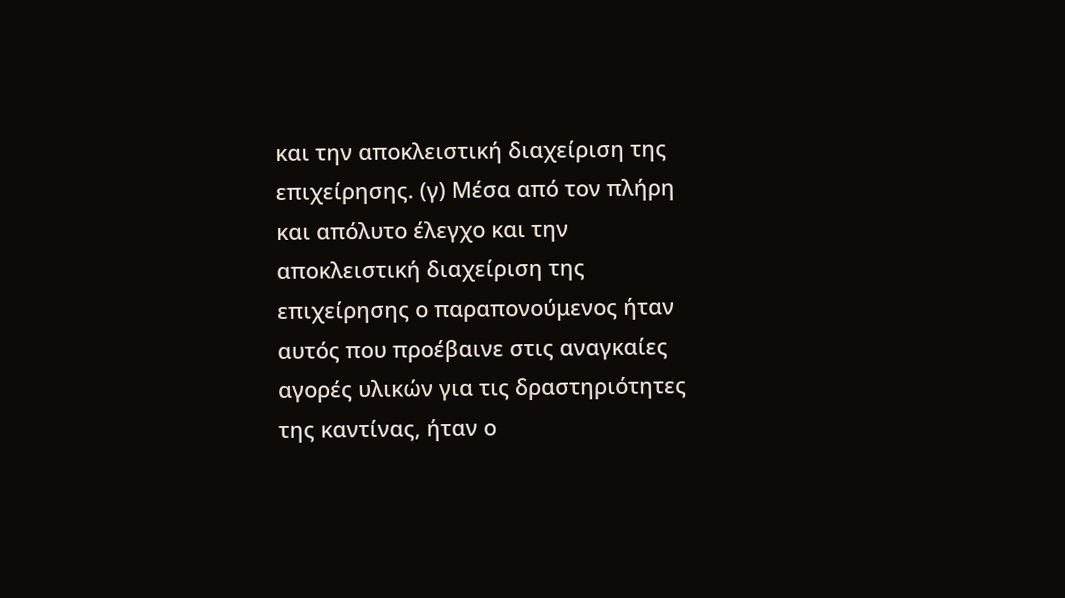και την αποκλειστική διαχείριση της επιχείρησης. (γ) Μέσα από τον πλήρη και απόλυτο έλεγχο και την αποκλειστική διαχείριση της επιχείρησης ο παραπονούμενος ήταν αυτός που προέβαινε στις αναγκαίες αγορές υλικών για τις δραστηριότητες της καντίνας, ήταν ο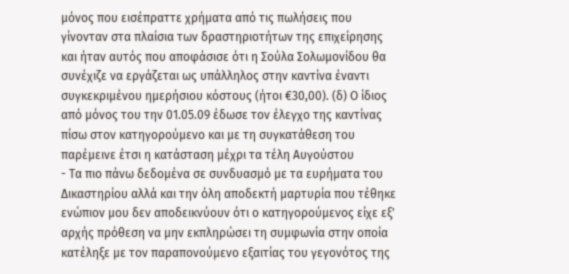μόνος που εισέπραττε χρήματα από τις πωλήσεις που γίνονταν στα πλαίσια των δραστηριοτήτων της επιχείρησης και ήταν αυτός που αποφάσισε ότι η Σούλα Σολωμονίδου θα συνέχιζε να εργάζεται ως υπάλληλος στην καντίνα έναντι συγκεκριμένου ημερήσιου κόστους (ήτοι €30,00). (δ) Ο ίδιος από μόνος του την 01.05.09 έδωσε τον έλεγχο της καντίνας πίσω στον κατηγορούμενο και με τη συγκατάθεση του παρέμεινε έτσι η κατάσταση μέχρι τα τέλη Αυγούστου
- Τα πιο πάνω δεδομένα σε συνδυασμό με τα ευρήματα του Δικαστηρίου αλλά και την όλη αποδεκτή μαρτυρία που τέθηκε ενώπιον μου δεν αποδεικνύουν ότι ο κατηγορούμενος είχε εξ' αρχής πρόθεση να μην εκπληρώσει τη συμφωνία στην οποία κατέληξε με τον παραπονούμενο εξαιτίας του γεγονότος της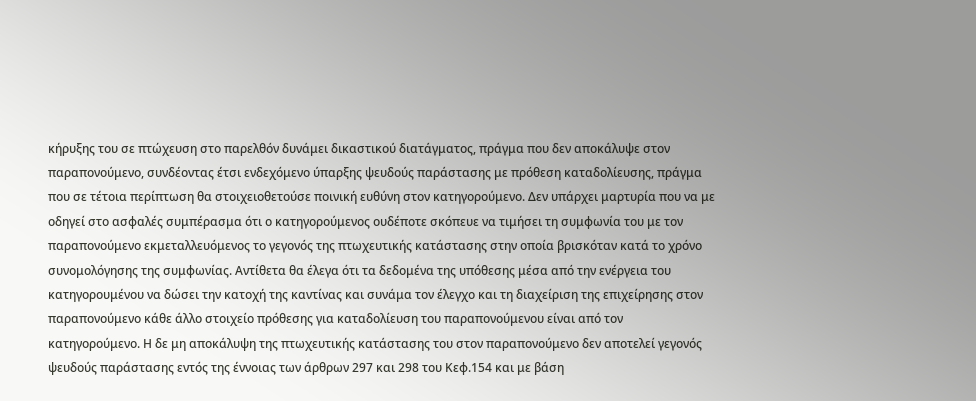κήρυξης του σε πτώχευση στο παρελθόν δυνάμει δικαστικού διατάγματος, πράγμα που δεν αποκάλυψε στον παραπονούμενο, συνδέοντας έτσι ενδεχόμενο ύπαρξης ψευδούς παράστασης με πρόθεση καταδολίευσης, πράγμα που σε τέτοια περίπτωση θα στοιχειοθετούσε ποινική ευθύνη στον κατηγορούμενο. Δεν υπάρχει μαρτυρία που να με οδηγεί στο ασφαλές συμπέρασμα ότι ο κατηγορούμενος ουδέποτε σκόπευε να τιμήσει τη συμφωνία του με τον παραπονούμενο εκμεταλλευόμενος το γεγονός της πτωχευτικής κατάστασης στην οποία βρισκόταν κατά το χρόνο συνομολόγησης της συμφωνίας. Αντίθετα θα έλεγα ότι τα δεδομένα της υπόθεσης μέσα από την ενέργεια του κατηγορουμένου να δώσει την κατοχή της καντίνας και συνάμα τον έλεγχο και τη διαχείριση της επιχείρησης στον παραπονούμενο κάθε άλλο στοιχείο πρόθεσης για καταδολίευση του παραπονούμενου είναι από τον κατηγορούμενο. Η δε μη αποκάλυψη της πτωχευτικής κατάστασης του στον παραπονούμενο δεν αποτελεί γεγονός ψευδούς παράστασης εντός της έννοιας των άρθρων 297 και 298 του Κεφ.154 και με βάση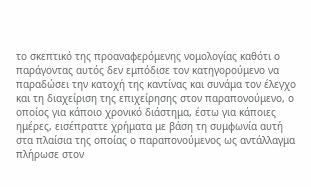το σκεπτικό της προαναφερόμενης νομολογίας καθότι ο παράγοντας αυτός δεν εμπόδισε τον κατηγορούμενο να παραδώσει την κατοχή της καντίνας και συνάμα τον έλεγχο και τη διαχείριση της επιχείρησης στον παραπονούμενο, ο οποίος για κάποιο χρονικό διάστημα, έστω για κάποιες ημέρες, εισέπραττε χρήματα με βάση τη συμφωνία αυτή στα πλαίσια της οποίας ο παραπονούμενος ως αντάλλαγμα πλήρωσε στον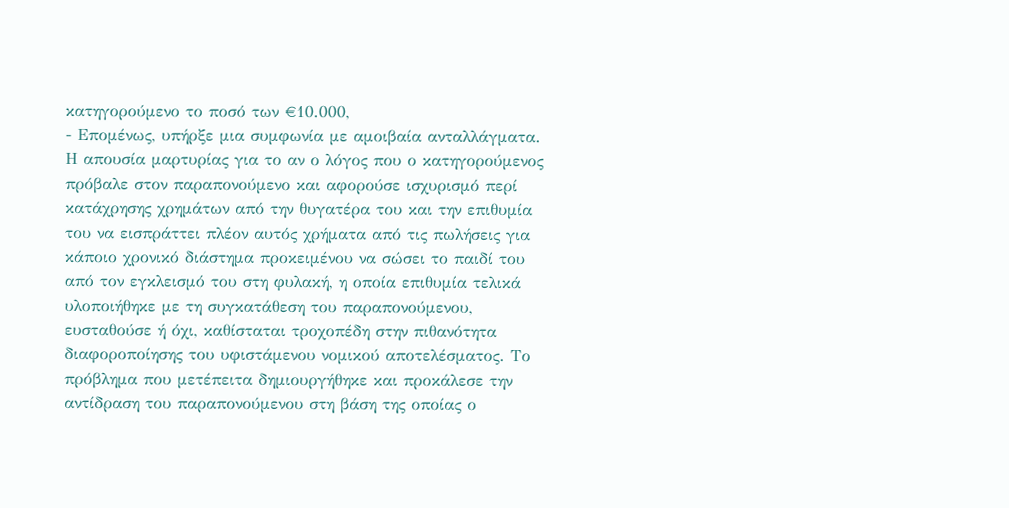κατηγορούμενο το ποσό των €10.000,
- Επομένως, υπήρξε μια συμφωνία με αμοιβαία ανταλλάγματα. Η απουσία μαρτυρίας για το αν ο λόγος που ο κατηγορούμενος πρόβαλε στον παραπονούμενο και αφορούσε ισχυρισμό περί κατάχρησης χρημάτων από την θυγατέρα του και την επιθυμία του να εισπράττει πλέον αυτός χρήματα από τις πωλήσεις για κάποιο χρονικό διάστημα προκειμένου να σώσει το παιδί του από τον εγκλεισμό του στη φυλακή, η οποία επιθυμία τελικά υλοποιήθηκε με τη συγκατάθεση του παραπονούμενου, ευσταθούσε ή όχι, καθίσταται τροχοπέδη στην πιθανότητα διαφοροποίησης του υφιστάμενου νομικού αποτελέσματος. Το πρόβλημα που μετέπειτα δημιουργήθηκε και προκάλεσε την αντίδραση του παραπονούμενου στη βάση της οποίας ο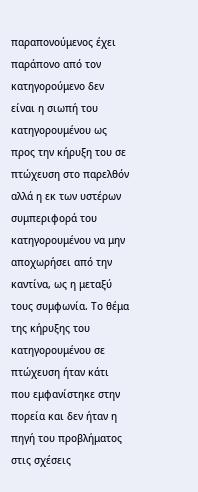παραπονούμενος έχει παράπονο από τον κατηγορούμενο δεν είναι η σιωπή του κατηγορουμένου ως προς την κήρυξη του σε πτώχευση στο παρελθόν αλλά η εκ των υστέρων συμπεριφορά του κατηγορουμένου να μην αποχωρήσει από την καντίνα, ως η μεταξύ τους συμφωνία. Το θέμα της κήρυξης του κατηγορουμένου σε πτώχευση ήταν κάτι που εμφανίστηκε στην πορεία και δεν ήταν η πηγή του προβλήματος στις σχέσεις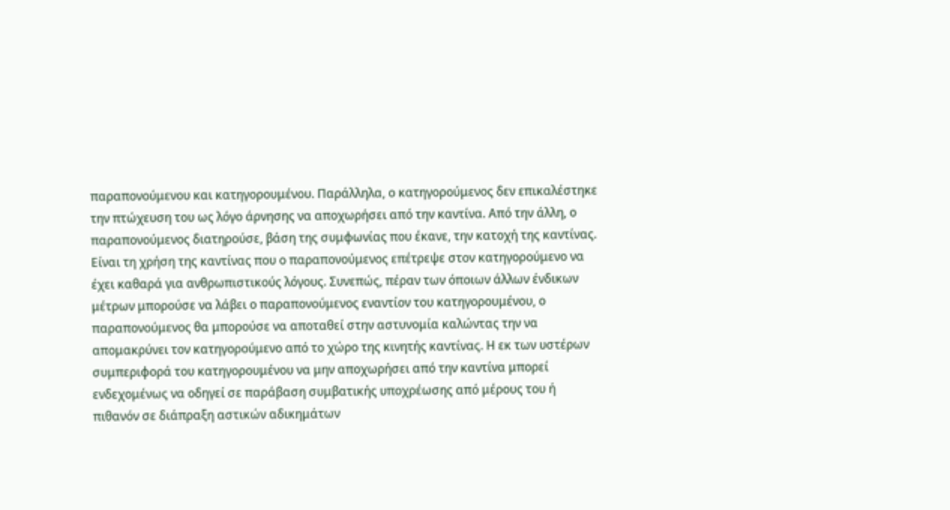παραπονούμενου και κατηγορουμένου. Παράλληλα, ο κατηγορούμενος δεν επικαλέστηκε την πτώχευση του ως λόγο άρνησης να αποχωρήσει από την καντίνα. Από την άλλη, ο παραπονούμενος διατηρούσε, βάση της συμφωνίας που έκανε, την κατοχή της καντίνας. Είναι τη χρήση της καντίνας που ο παραπονούμενος επέτρεψε στον κατηγορούμενο να έχει καθαρά για ανθρωπιστικούς λόγους. Συνεπώς, πέραν των όποιων άλλων ένδικων μέτρων μπορούσε να λάβει ο παραπονούμενος εναντίον του κατηγορουμένου, ο παραπονούμενος θα μπορούσε να αποταθεί στην αστυνομία καλώντας την να απομακρύνει τον κατηγορούμενο από το χώρο της κινητής καντίνας. Η εκ των υστέρων συμπεριφορά του κατηγορουμένου να μην αποχωρήσει από την καντίνα μπορεί ενδεχομένως να οδηγεί σε παράβαση συμβατικής υποχρέωσης από μέρους του ή πιθανόν σε διάπραξη αστικών αδικημάτων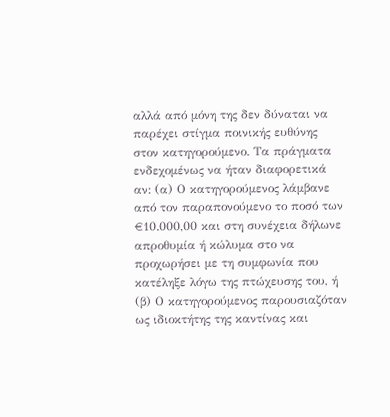αλλά από μόνη της δεν δύναται να παρέχει στίγμα ποινικής ευθύνης στον κατηγορούμενο. Τα πράγματα ενδεχομένως να ήταν διαφορετικά αν: (α) Ο κατηγορούμενος λάμβανε από τον παραπονούμενο το ποσό των €10.000,00 και στη συνέχεια δήλωνε απροθυμία ή κώλυμα στο να προχωρήσει με τη συμφωνία που κατέληξε λόγω της πτώχευσης του, ή (β) Ο κατηγορούμενος παρουσιαζόταν ως ιδιοκτήτης της καντίνας και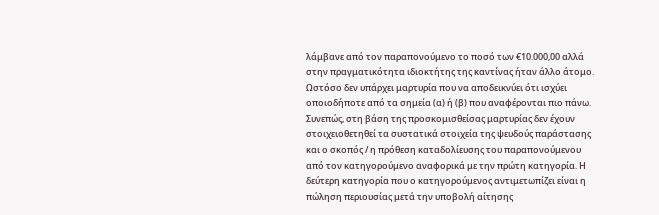λάμβανε από τον παραπονούμενο το ποσό των €10.000,00 αλλά στην πραγματικότητα ιδιοκτήτης της καντίνας ήταν άλλο άτομο. Ωστόσο δεν υπάρχει μαρτυρία που να αποδεικνύει ότι ισχύει οποιοδήποτε από τα σημεία (α) ή (β) που αναφέρονται πιο πάνω. Συνεπώς, στη βάση της προσκομισθείσας μαρτυρίας δεν έχουν στοιχειοθετηθεί τα συστατικά στοιχεία της ψευδούς παράστασης και ο σκοπός / η πρόθεση καταδολίευσης του παραπονούμενου από τον κατηγορούμενο αναφορικά με την πρώτη κατηγορία. Η δεύτερη κατηγορία που ο κατηγορούμενος αντιμετωπίζει είναι η πώληση περιουσίας μετά την υποβολή αίτησης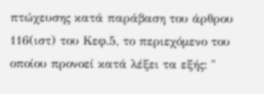πτώχευσης κατά παράβαση του άρθρου 116(ιστ) του Κεφ.5, το περιεχόμενο του οποίου προνοεί κατά λέξει τα εξής: "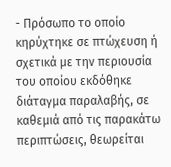- Πρόσωπο το οποίο κηρύχτηκε σε πτώχευση ή σχετικά με την περιουσία του οποίου εκδόθηκε διάταγμα παραλαβής, σε καθεμιά από τις παρακάτω περιπτώσεις, θεωρείται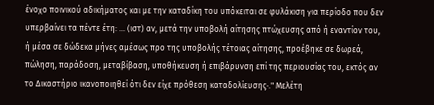ένοχο ποινικού αδικήματος και με την καταδίκη του υπόκειται σε φυλάκιση για περίοδο που δεν υπερβαίνει τα πέντε έτη: ... (ιστ) αν, μετά την υποβολή αίτησης πτώχευσης από ή εναντίον του, ή μέσα σε δώδεκα μήνες αμέσως προ της υποβολής τέτοιας αίτησης, προέβηκε σε δωρεά, πώληση, παράδοση, μεταβίβαση, υποθήκευση ή επιβάρυνση επί της περιουσίας του, εκτός αν το Δικαστήριο ικανοποιηθεί ότι δεν είχε πρόθεση καταδολίευσης·." Μελέτη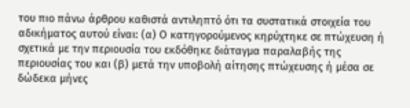του πιο πάνω άρθρου καθιστά αντιληπτό ότι τα συστατικά στοιχεία του αδικήματος αυτού είναι: (α) Ο κατηγορούμενος κηρύχτηκε σε πτώχευση ή σχετικά με την περιουσία του εκδόθηκε διάταγμα παραλαβής της περιουσίας του και (β) μετά την υποβολή αίτησης πτώχευσης ή μέσα σε δώδεκα μήνες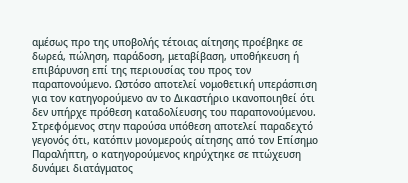αμέσως προ της υποβολής τέτοιας αίτησης προέβηκε σε δωρεά, πώληση, παράδοση, μεταβίβαση, υποθήκευση ή επιβάρυνση επί της περιουσίας του προς τον παραπονούμενο. Ωστόσο αποτελεί νομοθετική υπεράσπιση για τον κατηγορούμενο αν το Δικαστήριο ικανοποιηθεί ότι δεν υπήρχε πρόθεση καταδολίευσης του παραπονούμενου. Στρεφόμενος στην παρούσα υπόθεση αποτελεί παραδεχτό γεγονός ότι, κατόπιν μονομερούς αίτησης από τον Επίσημο Παραλήπτη, ο κατηγορούμενος κηρύχτηκε σε πτώχευση δυνάμει διατάγματος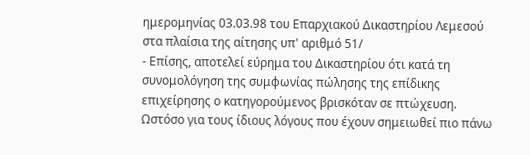ημερομηνίας 03.03.98 του Επαρχιακού Δικαστηρίου Λεμεσού στα πλαίσια της αίτησης υπ' αριθμό 51/
- Επίσης, αποτελεί εύρημα του Δικαστηρίου ότι κατά τη συνομολόγηση της συμφωνίας πώλησης της επίδικης επιχείρησης ο κατηγορούμενος βρισκόταν σε πτώχευση. Ωστόσο για τους ίδιους λόγους που έχουν σημειωθεί πιο πάνω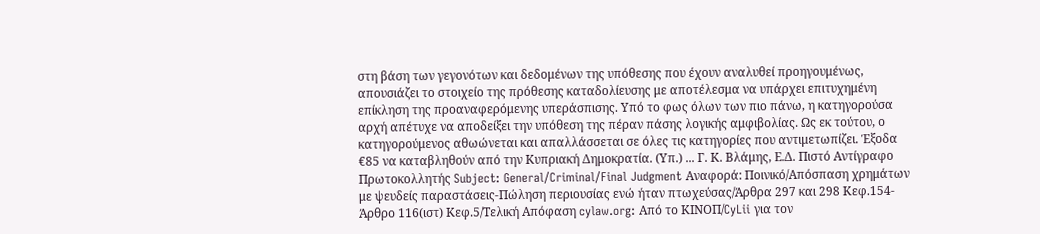στη βάση των γεγονότων και δεδομένων της υπόθεσης που έχουν αναλυθεί προηγουμένως, απουσιάζει το στοιχείο της πρόθεσης καταδολίευσης με αποτέλεσμα να υπάρχει επιτυχημένη επίκληση της προαναφερόμενης υπεράσπισης. Υπό το φως όλων των πιο πάνω, η κατηγορούσα αρχή απέτυχε να αποδείξει την υπόθεση της πέραν πάσης λογικής αμφιβολίας. Ως εκ τούτου, ο κατηγορούμενος αθωώνεται και απαλλάσσεται σε όλες τις κατηγορίες που αντιμετωπίζει. Έξοδα €85 να καταβληθούν από την Κυπριακή Δημοκρατία. (Υπ.) ... Γ. Κ. Βλάμης, Ε.Δ. Πιστό Αντίγραφο Πρωτοκολλητής Subject: General/Criminal/Final Judgment Αναφορά: Ποινικό/Απόσπαση χρημάτων με ψευδείς παραστάσεις-Πώληση περιουσίας ενώ ήταν πτωχεύσας/Άρθρα 297 και 298 Κεφ.154-Άρθρο 116(ιστ) Κεφ.5/Τελική Απόφαση cylaw.org: Από το ΚΙΝOΠ/CyLii για τον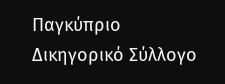Παγκύπριο Δικηγορικό Σύλλογο